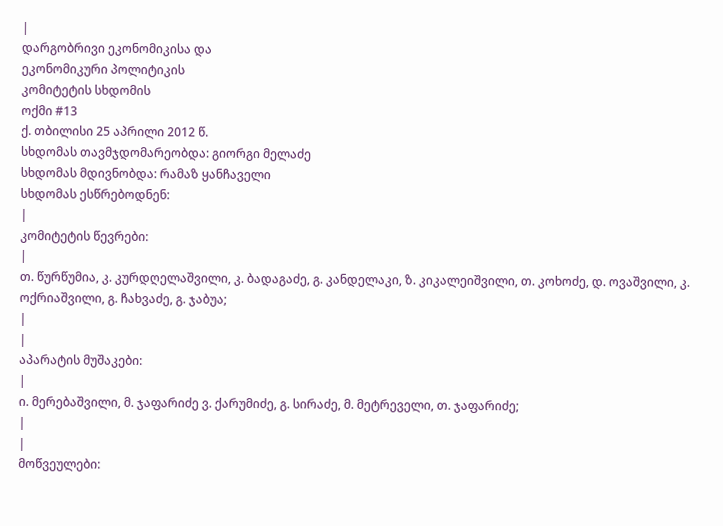|
დარგობრივი ეკონომიკისა და
ეკონომიკური პოლიტიკის
კომიტეტის სხდომის
ოქმი #13
ქ. თბილისი 25 აპრილი 2012 წ.
სხდომას თავმჯდომარეობდა: გიორგი მელაძე
სხდომას მდივნობდა: რამაზ ყანჩაველი
სხდომას ესწრებოდნენ:
|
კომიტეტის წევრები:
|
თ. წურწუმია, კ. კურდღელაშვილი, კ. ბადაგაძე, გ. კანდელაკი, ზ. კიკალეიშვილი, თ. კოხოძე, დ. ოვაშვილი, კ. ოქრიაშვილი, გ. ჩახვაძე, გ. ჯაბუა;
|
|
აპარატის მუშაკები:
|
ი. მერებაშვილი, მ. ჯაფარიძე ვ. ქარუმიძე, გ. სირაძე, მ. მეტრეველი, თ. ჯაფარიძე;
|
|
მოწვეულები: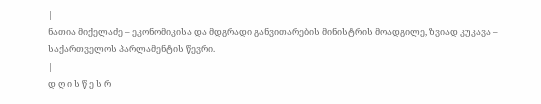|
ნათია მიქელაძე – ეკონომიკისა და მდგრადი განვითარების მინისტრის მოადგილე, ზვიად კუკავა – საქართველოს პარლამენტის წევრი.
|
დ ღ ი ს წ ე ს რ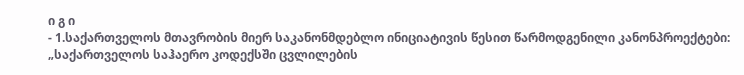ი გ ი
- 1.საქართველოს მთავრობის მიერ საკანონმდებლო ინიციატივის წესით წარმოდგენილი კანონპროექტები: „საქართველოს საჰაერო კოდექსში ცვლილების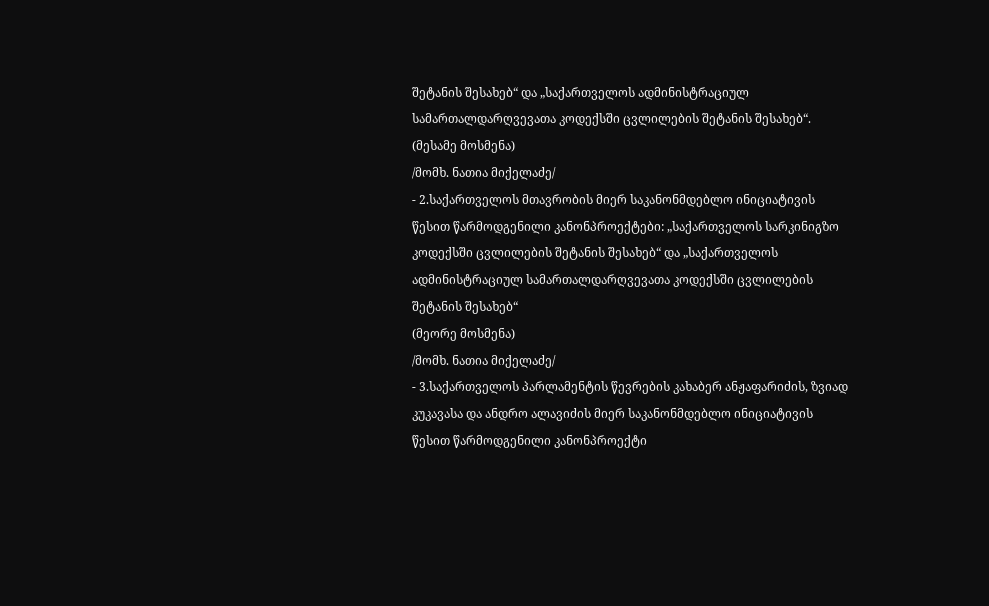შეტანის შესახებ“ და „საქართველოს ადმინისტრაციულ სამართალდარღვევათა კოდექსში ცვლილების შეტანის შესახებ“.
(მესამე მოსმენა)
/მომხ. ნათია მიქელაძე/
- 2.საქართველოს მთავრობის მიერ საკანონმდებლო ინიციატივის წესით წარმოდგენილი კანონპროექტები: „საქართველოს სარკინიგზო კოდექსში ცვლილების შეტანის შესახებ“ და „საქართველოს ადმინისტრაციულ სამართალდარღვევათა კოდექსში ცვლილების შეტანის შესახებ“
(მეორე მოსმენა)
/მომხ. ნათია მიქელაძე/
- 3.საქართველოს პარლამენტის წევრების კახაბერ ანჟაფარიძის, ზვიად კუკავასა და ანდრო ალავიძის მიერ საკანონმდებლო ინიციატივის წესით წარმოდგენილი კანონპროექტი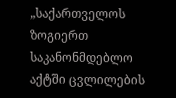„საქართველოს ზოგიერთ საკანონმდებლო აქტში ცვლილების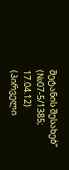შეტანის შესახებ“ (№07-5/1385; 17.04.12)
(პირველი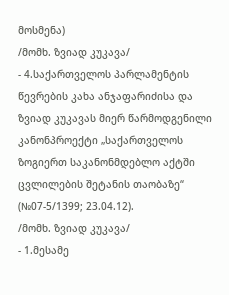მოსმენა)
/მომხ. ზვიად კუკავა/
- 4.საქართველოს პარლამენტის წევრების კახა ანჯაფარიძისა და ზვიად კუკავას მიერ წარმოდგენილი კანონპროექტი „საქართველოს ზოგიერთ საკანონმდებლო აქტში ცვლილების შეტანის თაობაზე“ (№07-5/1399; 23.04.12).
/მომხ. ზვიად კუკავა/
- 1.მესამე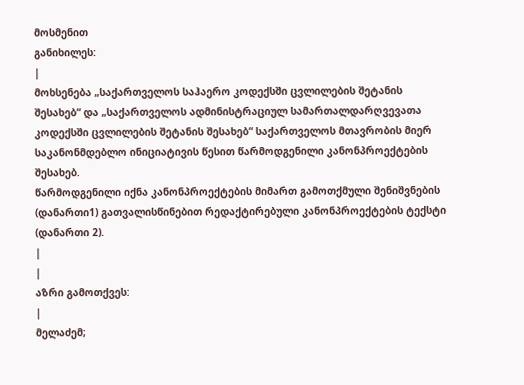მოსმენით
განიხილეს:
|
მოხსენება „საქართველოს საჰაერო კოდექსში ცვლილების შეტანის შესახებ“ და „საქართველოს ადმინისტრაციულ სამართალდარღვევათა კოდექსში ცვლილების შეტანის შესახებ“ საქართველოს მთავრობის მიერ საკანონმდებლო ინიციატივის წესით წარმოდგენილი კანონპროექტების შესახებ.
წარმოდგენილი იქნა კანონპროექტების მიმართ გამოთქმული შენიშვნების (დანართი1) გათვალისწინებით რედაქტირებული კანონპროექტების ტექსტი (დანართი 2).
|
|
აზრი გამოთქვეს:
|
მელაძემ;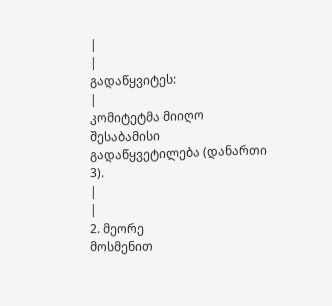|
|
გადაწყვიტეს:
|
კომიტეტმა მიიღო შესაბამისი გადაწყვეტილება (დანართი 3).
|
|
2. მეორე
მოსმენით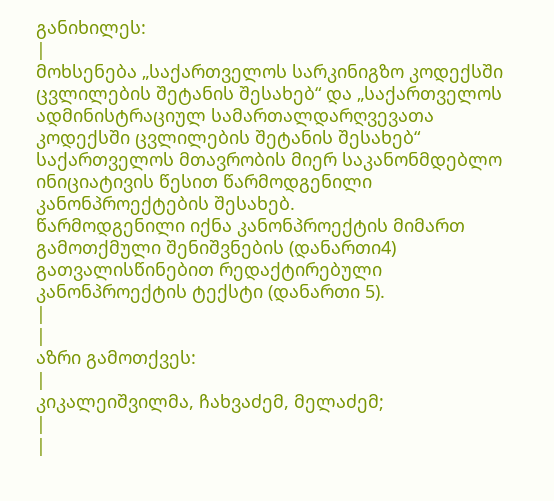განიხილეს:
|
მოხსენება „საქართველოს სარკინიგზო კოდექსში ცვლილების შეტანის შესახებ“ და „საქართველოს ადმინისტრაციულ სამართალდარღვევათა კოდექსში ცვლილების შეტანის შესახებ“ საქართველოს მთავრობის მიერ საკანონმდებლო ინიციატივის წესით წარმოდგენილი კანონპროექტების შესახებ.
წარმოდგენილი იქნა კანონპროექტის მიმართ გამოთქმული შენიშვნების (დანართი4) გათვალისწინებით რედაქტირებული კანონპროექტის ტექსტი (დანართი 5).
|
|
აზრი გამოთქვეს:
|
კიკალეიშვილმა, ჩახვაძემ, მელაძემ;
|
|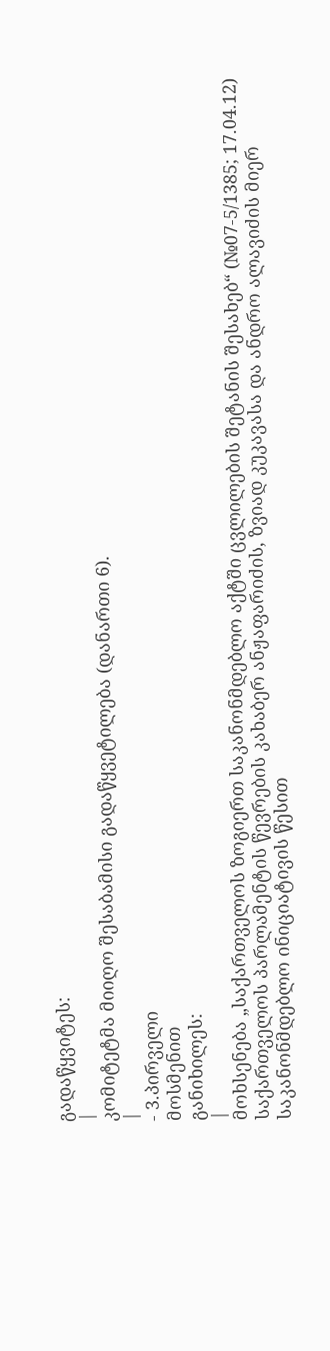გადაწყვიტეს:
|
კომიტეტმა მიიღო შესაბამისი გადაწყვეტილება (დანართი 6).
|
- 3.პირველი
მოსმენით
განიხილეს:
|
მოხსენება „საქართველოს ზოგიერთ საკანონმდებლო აქტში ცვლილების შეტანის შესახებ“ (№07-5/1385; 17.04.12)
საქართველოს პარლამენტის წევრების კახაბერ ანჟაფარიძის, ზვიად კუკავასა და ანდრო ალავიძის მიერ საკანონმდებლო ინიციატივის წესით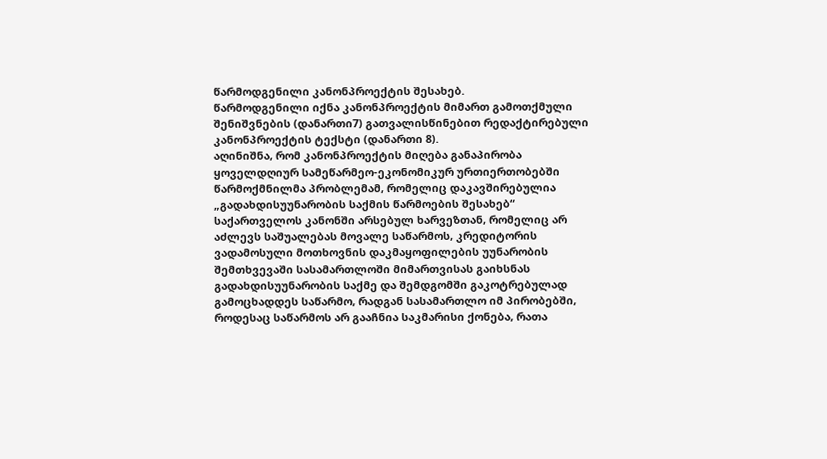წარმოდგენილი კანონპროექტის შესახებ.
წარმოდგენილი იქნა კანონპროექტის მიმართ გამოთქმული შენიშვნების (დანართი7) გათვალისწინებით რედაქტირებული კანონპროექტის ტექსტი (დანართი 8).
აღინიშნა, რომ კანონპროექტის მიღება განაპირობა ყოველდღიურ სამეწარმეო-ეკონომიკურ ურთიერთობებში წარმოქმნილმა პრობლემამ, რომელიც დაკავშირებულია „გადახდისუუნარობის საქმის წარმოების შესახებ“ საქართველოს კანონში არსებულ ხარვეზთან, რომელიც არ აძლევს საშუალებას მოვალე საწარმოს, კრედიტორის ვადამოსული მოთხოვნის დაკმაყოფილების უუნარობის შემთხვევაში სასამართლოში მიმართვისას გაიხსნას გადახდისუუნარობის საქმე და შემდგომში გაკოტრებულად გამოცხადდეს საწარმო, რადგან სასამართლო იმ პირობებში, როდესაც საწარმოს არ გააჩნია საკმარისი ქონება, რათა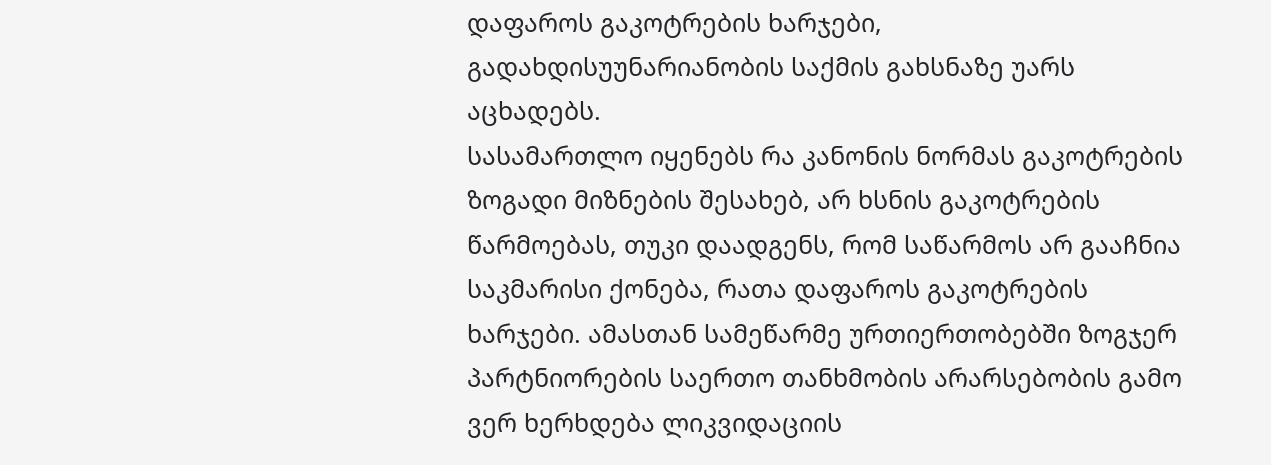დაფაროს გაკოტრების ხარჯები, გადახდისუუნარიანობის საქმის გახსნაზე უარს აცხადებს.
სასამართლო იყენებს რა კანონის ნორმას გაკოტრების ზოგადი მიზნების შესახებ, არ ხსნის გაკოტრების წარმოებას, თუკი დაადგენს, რომ საწარმოს არ გააჩნია საკმარისი ქონება, რათა დაფაროს გაკოტრების ხარჯები. ამასთან სამეწარმე ურთიერთობებში ზოგჯერ პარტნიორების საერთო თანხმობის არარსებობის გამო ვერ ხერხდება ლიკვიდაციის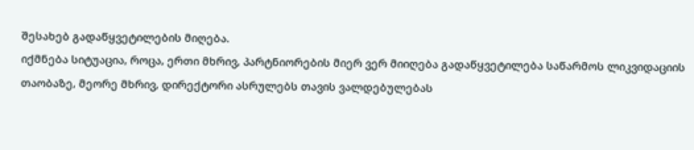შესახებ გადაწყვეტილების მიღება.
იქმნება სიტუაცია, როცა, ერთი მხრივ, პარტნიორების მიერ ვერ მიიღება გადაწყვეტილება საწარმოს ლიკვიდაციის თაობაზე, მეორე მხრივ, დირექტორი ასრულებს თავის ვალდებულებას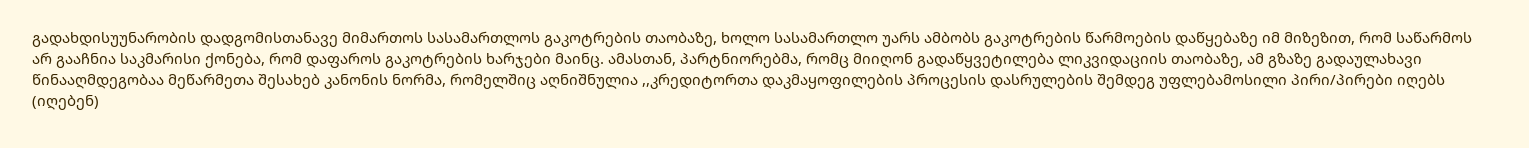გადახდისუუნარობის დადგომისთანავე მიმართოს სასამართლოს გაკოტრების თაობაზე, ხოლო სასამართლო უარს ამბობს გაკოტრების წარმოების დაწყებაზე იმ მიზეზით, რომ საწარმოს არ გააჩნია საკმარისი ქონება, რომ დაფაროს გაკოტრების ხარჯები მაინც. ამასთან, პარტნიორებმა, რომც მიიღონ გადაწყვეტილება ლიკვიდაციის თაობაზე, ამ გზაზე გადაულახავი წინააღმდეგობაა მეწარმეთა შესახებ კანონის ნორმა, რომელშიც აღნიშნულია ,,კრედიტორთა დაკმაყოფილების პროცესის დასრულების შემდეგ უფლებამოსილი პირი/პირები იღებს (იღებენ)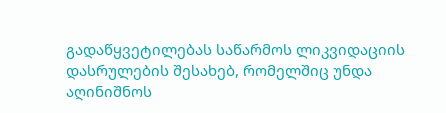გადაწყვეტილებას საწარმოს ლიკვიდაციის დასრულების შესახებ, რომელშიც უნდა აღინიშნოს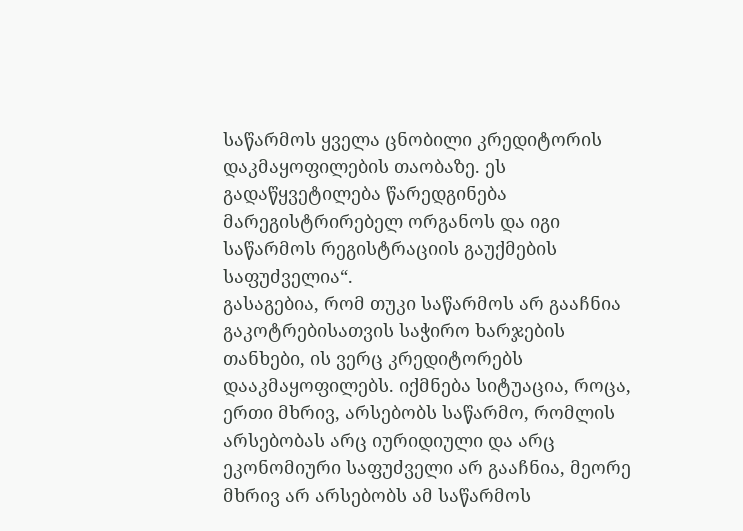საწარმოს ყველა ცნობილი კრედიტორის დაკმაყოფილების თაობაზე. ეს გადაწყვეტილება წარედგინება მარეგისტრირებელ ორგანოს და იგი საწარმოს რეგისტრაციის გაუქმების საფუძველია“.
გასაგებია, რომ თუკი საწარმოს არ გააჩნია გაკოტრებისათვის საჭირო ხარჯების თანხები, ის ვერც კრედიტორებს დააკმაყოფილებს. იქმნება სიტუაცია, როცა, ერთი მხრივ, არსებობს საწარმო, რომლის არსებობას არც იურიდიული და არც ეკონომიური საფუძველი არ გააჩნია, მეორე მხრივ არ არსებობს ამ საწარმოს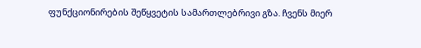ფუნქციონირების შეწყვეტის სამართლებრივი გზა. ჩვენს მიერ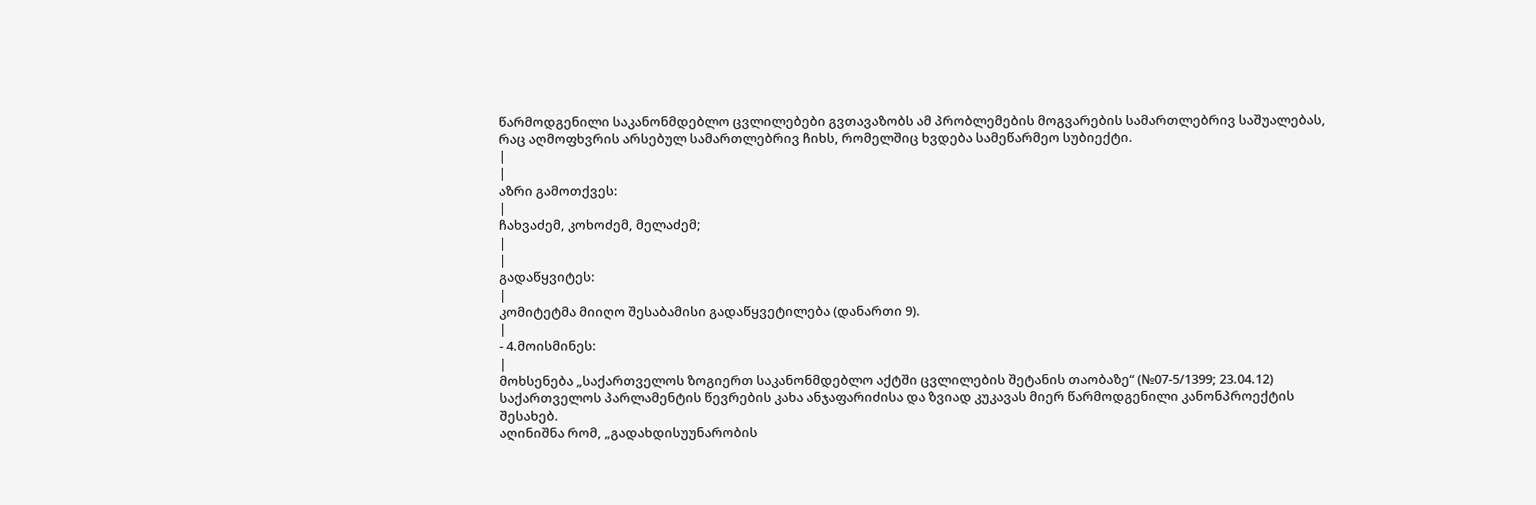წარმოდგენილი საკანონმდებლო ცვლილებები გვთავაზობს ამ პრობლემების მოგვარების სამართლებრივ საშუალებას, რაც აღმოფხვრის არსებულ სამართლებრივ ჩიხს, რომელშიც ხვდება სამეწარმეო სუბიექტი.
|
|
აზრი გამოთქვეს:
|
ჩახვაძემ, კოხოძემ, მელაძემ;
|
|
გადაწყვიტეს:
|
კომიტეტმა მიიღო შესაბამისი გადაწყვეტილება (დანართი 9).
|
- 4.მოისმინეს:
|
მოხსენება „საქართველოს ზოგიერთ საკანონმდებლო აქტში ცვლილების შეტანის თაობაზე“ (№07-5/1399; 23.04.12) საქართველოს პარლამენტის წევრების კახა ანჯაფარიძისა და ზვიად კუკავას მიერ წარმოდგენილი კანონპროექტის შესახებ.
აღინიშნა რომ, „გადახდისუუნარობის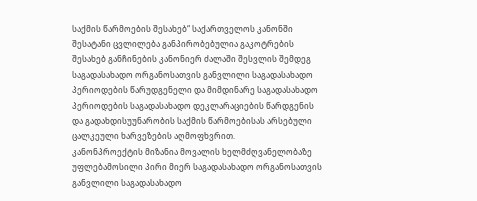საქმის წარმოების შესახებ“ საქართველოს კანონში შესატანი ცვლილება განპირობებულია გაკოტრების შესახებ განჩინების კანონიერ ძალაში შესვლის შემდეგ საგადასახადო ორგანოსათვის განვლილი საგადასახადო პერიოდების წარუდგენელი და მიმდინარე საგადასახადო პერიოდების საგადასახადო დეკლარაციების წარდგენის და გადახდისუუნარობის საქმის წარმოებისას არსებული ცალკეული ხარვეზების აღმოფხვრით.
კანონპროექტის მიზანია მოვალის ხელმძღვანელობაზე უფლებამოსილი პირი მიერ საგადასახადო ორგანოსათვის განვლილი საგადასახადო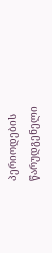პერიოდების წარუდგენელი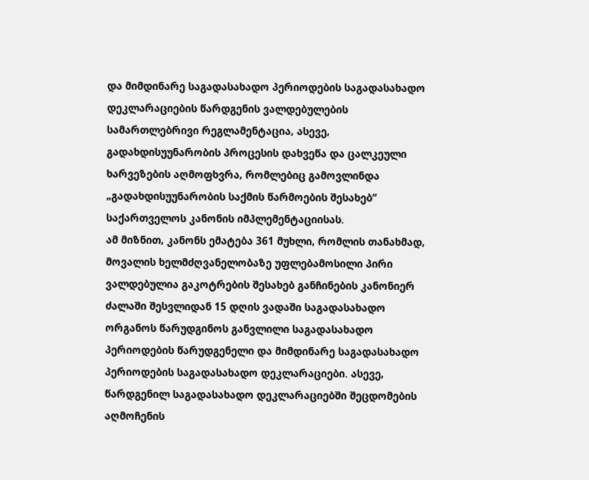და მიმდინარე საგადასახადო პერიოდების საგადასახადო დეკლარაციების წარდგენის ვალდებულების სამართლებრივი რეგლამენტაცია, ასევე, გადახდისუუნარობის პროცესის დახვეწა და ცალკეული ხარვეზების აღმოფხვრა, რომლებიც გამოვლინდა „გადახდისუუნარობის საქმის წარმოების შესახებ“ საქართველოს კანონის იმპლემენტაციისას.
ამ მიზნით, კანონს ემატება 361 მუხლი, რომლის თანახმად, მოვალის ხელმძღვანელობაზე უფლებამოსილი პირი ვალდებულია გაკოტრების შესახებ განჩინების კანონიერ ძალაში შესვლიდან 15 დღის ვადაში საგადასახადო ორგანოს წარუდგინოს განვლილი საგადასახადო პერიოდების წარუდგენელი და მიმდინარე საგადასახადო პერიოდების საგადასახადო დეკლარაციები. ასევე, წარდგენილ საგადასახადო დეკლარაციებში შეცდომების აღმოჩენის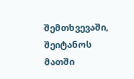შემთხვევაში, შეიტანოს მათში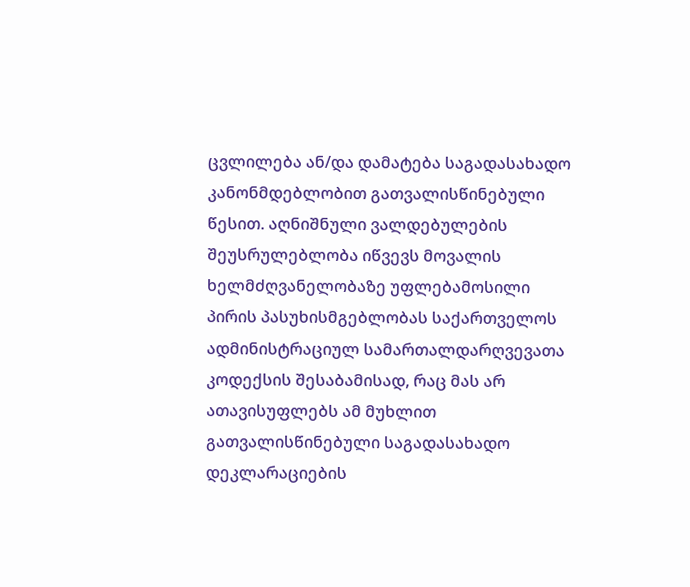ცვლილება ან/და დამატება საგადასახადო კანონმდებლობით გათვალისწინებული წესით. აღნიშნული ვალდებულების შეუსრულებლობა იწვევს მოვალის ხელმძღვანელობაზე უფლებამოსილი პირის პასუხისმგებლობას საქართველოს ადმინისტრაციულ სამართალდარღვევათა კოდექსის შესაბამისად, რაც მას არ ათავისუფლებს ამ მუხლით გათვალისწინებული საგადასახადო დეკლარაციების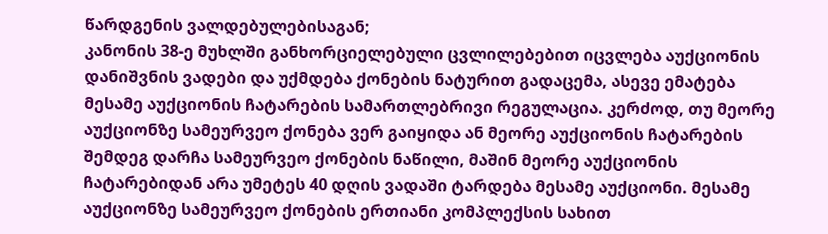წარდგენის ვალდებულებისაგან;
კანონის 38-ე მუხლში განხორციელებული ცვლილებებით იცვლება აუქციონის დანიშვნის ვადები და უქმდება ქონების ნატურით გადაცემა, ასევე ემატება მესამე აუქციონის ჩატარების სამართლებრივი რეგულაცია. კერძოდ, თუ მეორე აუქციონზე სამეურვეო ქონება ვერ გაიყიდა ან მეორე აუქციონის ჩატარების შემდეგ დარჩა სამეურვეო ქონების ნაწილი, მაშინ მეორე აუქციონის ჩატარებიდან არა უმეტეს 40 დღის ვადაში ტარდება მესამე აუქციონი. მესამე აუქციონზე სამეურვეო ქონების ერთიანი კომპლექსის სახით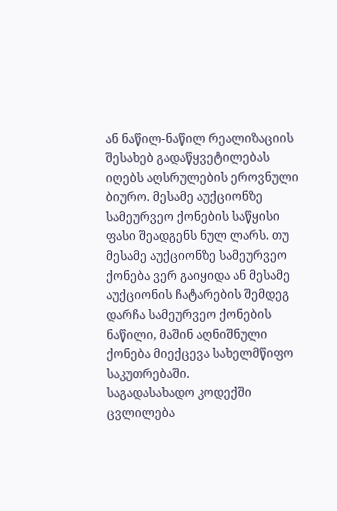ან ნაწილ-ნაწილ რეალიზაციის შესახებ გადაწყვეტილებას იღებს აღსრულების ეროვნული ბიურო. მესამე აუქციონზე სამეურვეო ქონების საწყისი ფასი შეადგენს ნულ ლარს. თუ მესამე აუქციონზე სამეურვეო ქონება ვერ გაიყიდა ან მესამე აუქციონის ჩატარების შემდეგ დარჩა სამეურვეო ქონების ნაწილი, მაშინ აღნიშნული ქონება მიექცევა სახელმწიფო საკუთრებაში.
საგადასახადო კოდექში ცვლილება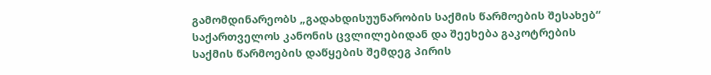გამომდინარეობს „გადახდისუუნარობის საქმის წარმოების შესახებ“ საქართველოს კანონის ცვლილებიდან და შეეხება გაკოტრების საქმის წარმოების დაწყების შემდეგ პირის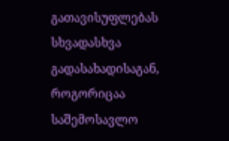გათავისუფლებას სხვადასხვა გადასახადისაგან, როგორიცაა საშემოსავლო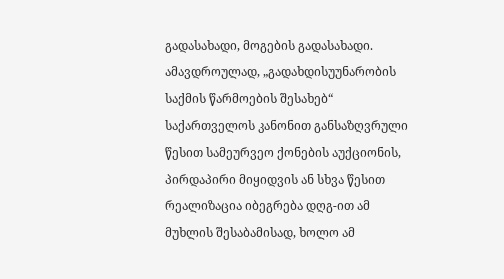გადასახადი, მოგების გადასახადი. ამავდროულად, „გადახდისუუნარობის საქმის წარმოების შესახებ“ საქართველოს კანონით განსაზღვრული წესით სამეურვეო ქონების აუქციონის, პირდაპირი მიყიდვის ან სხვა წესით რეალიზაცია იბეგრება დღგ-ით ამ მუხლის შესაბამისად, ხოლო ამ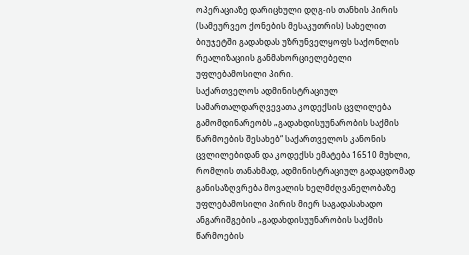ოპერაციაზე დარიცხული დღგ-ის თანხის პირის (სამეურვეო ქონების მესაკუთრის) სახელით ბიუჯეტში გადახდას უზრუნველყოფს საქონლის რეალიზაციის განმახორციელებელი უფლებამოსილი პირი.
საქართველოს ადმინისტრაციულ სამართალდარღვევათა კოდექსის ცვლილება გამომდინარეობს „გადახდისუუნარობის საქმის წარმოების შესახებ“ საქართველოს კანონის ცვლილებიდან და კოდექსს ემატება 16510 მუხლი, რომლის თანახმად, ადმინისტრაციულ გადაცდომად განისაზღვრება მოვალის ხელმძღვანელობაზე უფლებამოსილი პირის მიერ საგადასახადო ანგარიშგების „გადახდისუუნარობის საქმის წარმოების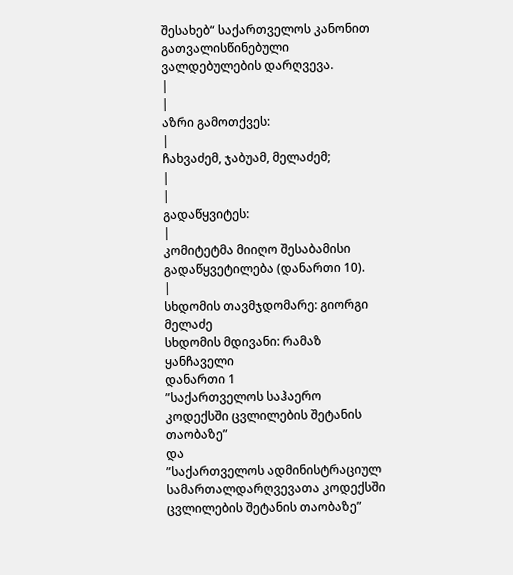შესახებ“ საქართველოს კანონით გათვალისწინებული ვალდებულების დარღვევა.
|
|
აზრი გამოთქვეს:
|
ჩახვაძემ, ჯაბუამ, მელაძემ;
|
|
გადაწყვიტეს:
|
კომიტეტმა მიიღო შესაბამისი გადაწყვეტილება (დანართი 10).
|
სხდომის თავმჯდომარე: გიორგი მელაძე
სხდომის მდივანი: რამაზ ყანჩაველი
დანართი 1
”საქართველოს საჰაერო კოდექსში ცვლილების შეტანის თაობაზე”
და
”საქართველოს ადმინისტრაციულ სამართალდარღვევათა კოდექსში
ცვლილების შეტანის თაობაზე”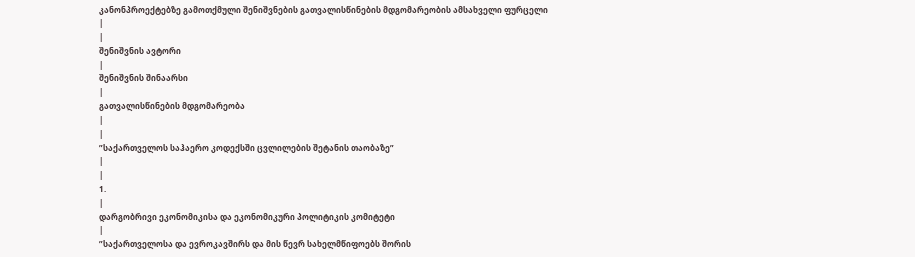კანონპროექტებზე გამოთქმული შენიშვნების გათვალისწინების მდგომარეობის ამსახველი ფურცელი
|
|
შენიშვნის ავტორი
|
შენიშვნის შინაარსი
|
გათვალისწინების მდგომარეობა
|
|
”საქართველოს საჰაერო კოდექსში ცვლილების შეტანის თაობაზე”
|
|
1.
|
დარგობრივი ეკონომიკისა და ეკონომიკური პოლიტიკის კომიტეტი
|
”საქართველოსა და ევროკავშირს და მის წევრ სახელმწიფოებს შორის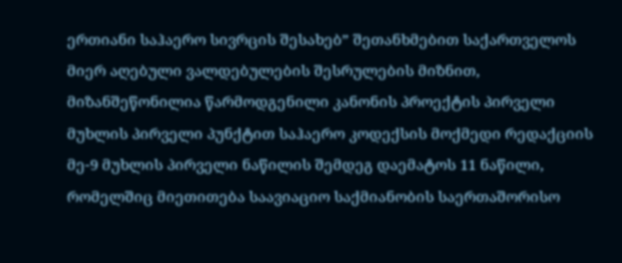ერთიანი საჰაერო სივრცის შესახებ” შეთანხმებით საქართველოს მიერ აღებული ვალდებულების შესრულების მიზნით, მიზანშეწონილია წარმოდგენილი კანონის პროექტის პირველი მუხლის პირველი პუნქტით საჰაერო კოდექსის მოქმედი რედაქციის მე-9 მუხლის პირველი ნაწილის შემდეგ დაემატოს 11 ნაწილი, რომელშიც მიეთითება საავიაციო საქმიანობის საერთაშორისო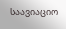საავიაციო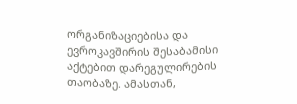ორგანიზაციებისა და ევროკავშირის შესაბამისი აქტებით დარეგულირების თაობაზე. ამასთან,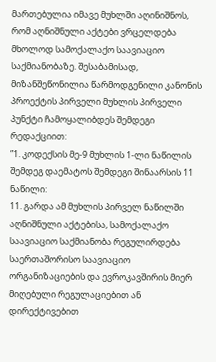მართებულია იმავე მუხლში აღინიშნოს, რომ აღნიშნული აქტები ვრცელდება მხოლოდ სამოქალაქო საავიაციო საქმიანობაზე. შესაბამისად, მიზანშეწონილია წარმოდგენილი კანონის პროექტის პირველი მუხლის პირველი პუნქტი ჩამოყალიბდეს შემდეგი რედაქციით:
”1. კოდექსის მე-9 მუხლის 1-ლი ნაწილის შემდეგ დაემატოს შემდეგი შინაარსის 11 ნაწილი:
11. გარდა ამ მუხლის პირველ ნაწილში აღნიშნული აქტებისა, სამოქალაქო საავიაციო საქმიანობა რეგულირდება საერთაშორისო საავიაციო ორგანიზაციების და ევროკავშირის მიერ მიღებული რეგულაციებით ან დირექტივებით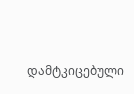დამტკიცებული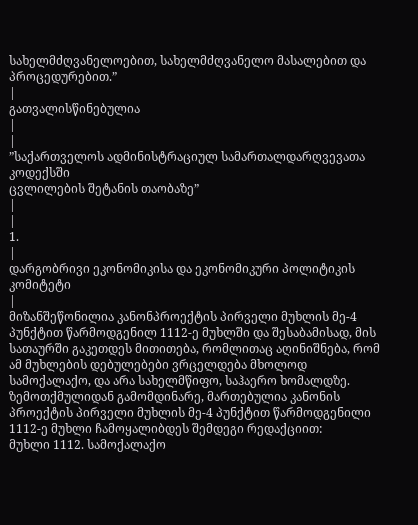სახელმძღვანელოებით, სახელმძღვანელო მასალებით და პროცედურებით.”
|
გათვალისწინებულია
|
|
”საქართველოს ადმინისტრაციულ სამართალდარღვევათა კოდექსში
ცვლილების შეტანის თაობაზე”
|
|
1.
|
დარგობრივი ეკონომიკისა და ეკონომიკური პოლიტიკის კომიტეტი
|
მიზანშეწონილია კანონპროექტის პირველი მუხლის მე-4 პუნქტით წარმოდგენილ 1112-ე მუხლში და შესაბამისად, მის სათაურში გაკეთდეს მითითება, რომლითაც აღინიშნება, რომ ამ მუხლების დებულებები ვრცელდება მხოლოდ სამოქალაქო, და არა სახელმწიფო, საჰაერო ხომალდზე. ზემოთქმულიდან გამომდინარე, მართებულია კანონის პროექტის პირველი მუხლის მე-4 პუნქტით წარმოდგენილი 1112-ე მუხლი ჩამოყალიბდეს შემდეგი რედაქციით:
მუხლი 1112. სამოქალაქო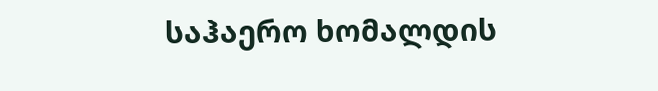საჰაერო ხომალდის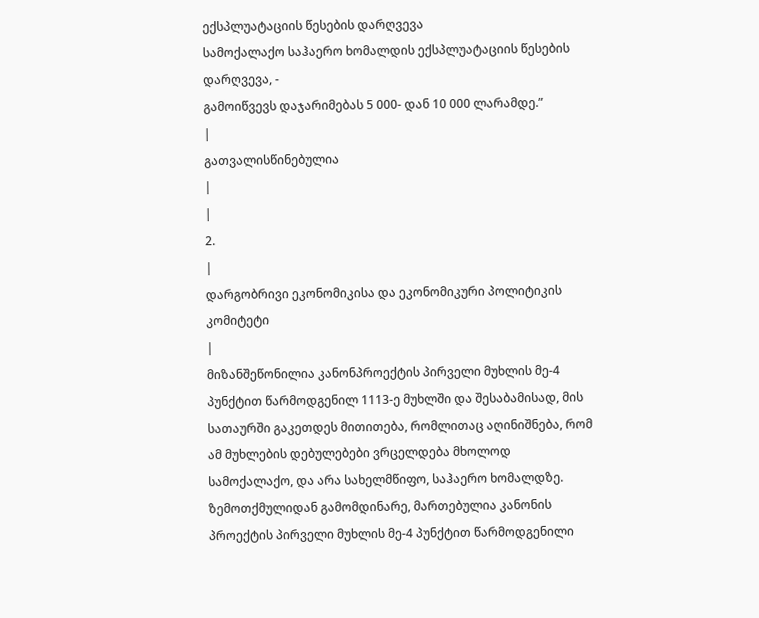ექსპლუატაციის წესების დარღვევა
სამოქალაქო საჰაერო ხომალდის ექსპლუატაციის წესების დარღვევა, -
გამოიწვევს დაჯარიმებას 5 000- დან 10 000 ლარამდე.”
|
გათვალისწინებულია
|
|
2.
|
დარგობრივი ეკონომიკისა და ეკონომიკური პოლიტიკის კომიტეტი
|
მიზანშეწონილია კანონპროექტის პირველი მუხლის მე-4 პუნქტით წარმოდგენილ 1113-ე მუხლში და შესაბამისად, მის სათაურში გაკეთდეს მითითება, რომლითაც აღინიშნება, რომ ამ მუხლების დებულებები ვრცელდება მხოლოდ სამოქალაქო, და არა სახელმწიფო, საჰაერო ხომალდზე. ზემოთქმულიდან გამომდინარე, მართებულია კანონის პროექტის პირველი მუხლის მე-4 პუნქტით წარმოდგენილი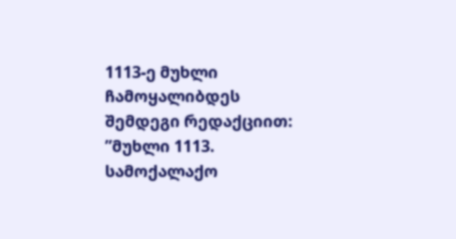1113-ე მუხლი ჩამოყალიბდეს შემდეგი რედაქციით:
”მუხლი 1113. სამოქალაქო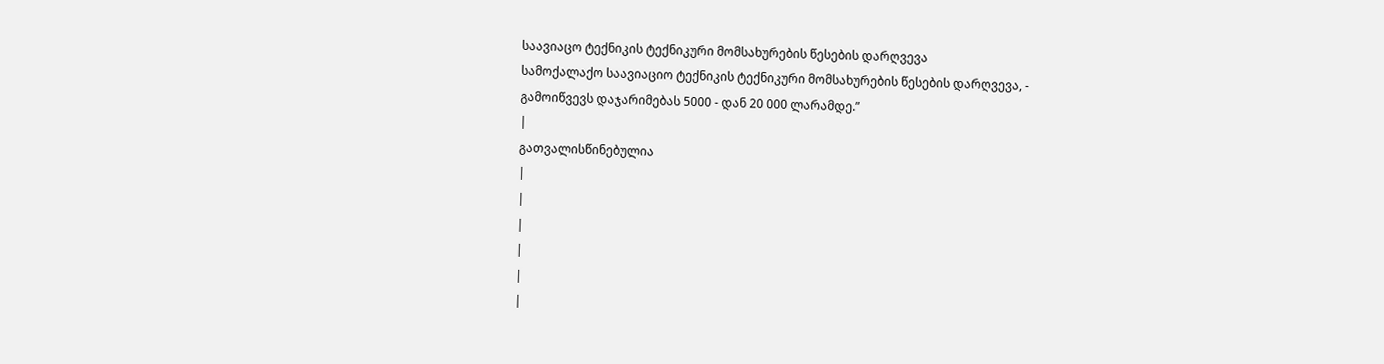საავიაცო ტექნიკის ტექნიკური მომსახურების წესების დარღვევა
სამოქალაქო საავიაციო ტექნიკის ტექნიკური მომსახურების წესების დარღვევა, -
გამოიწვევს დაჯარიმებას 5000 - დან 20 000 ლარამდე.”
|
გათვალისწინებულია
|
|
|
|
|
|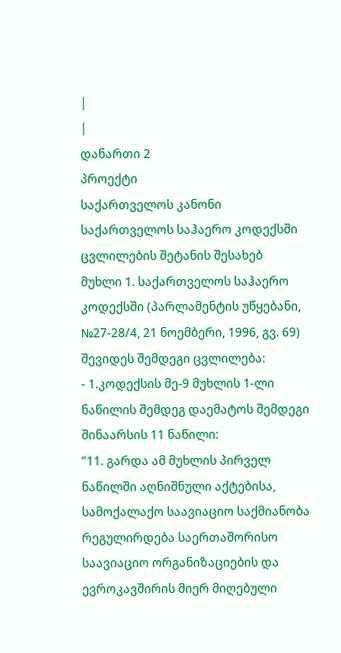|
|
დანართი 2
პროექტი
საქართველოს კანონი
საქართველოს საჰაერო კოდექსში ცვლილების შეტანის შესახებ
მუხლი 1. საქართველოს საჰაერო კოდექსში (პარლამენტის უწყებანი, №27-28/4, 21 ნოემბერი, 1996, გვ. 69) შევიდეს შემდეგი ცვლილება:
- 1.კოდექსის მე-9 მუხლის 1-ლი ნაწილის შემდეგ დაემატოს შემდეგი შინაარსის 11 ნაწილი:
”11. გარდა ამ მუხლის პირველ ნაწილში აღნიშნული აქტებისა, სამოქალაქო საავიაციო საქმიანობა რეგულირდება საერთაშორისო საავიაციო ორგანიზაციების და ევროკავშირის მიერ მიღებული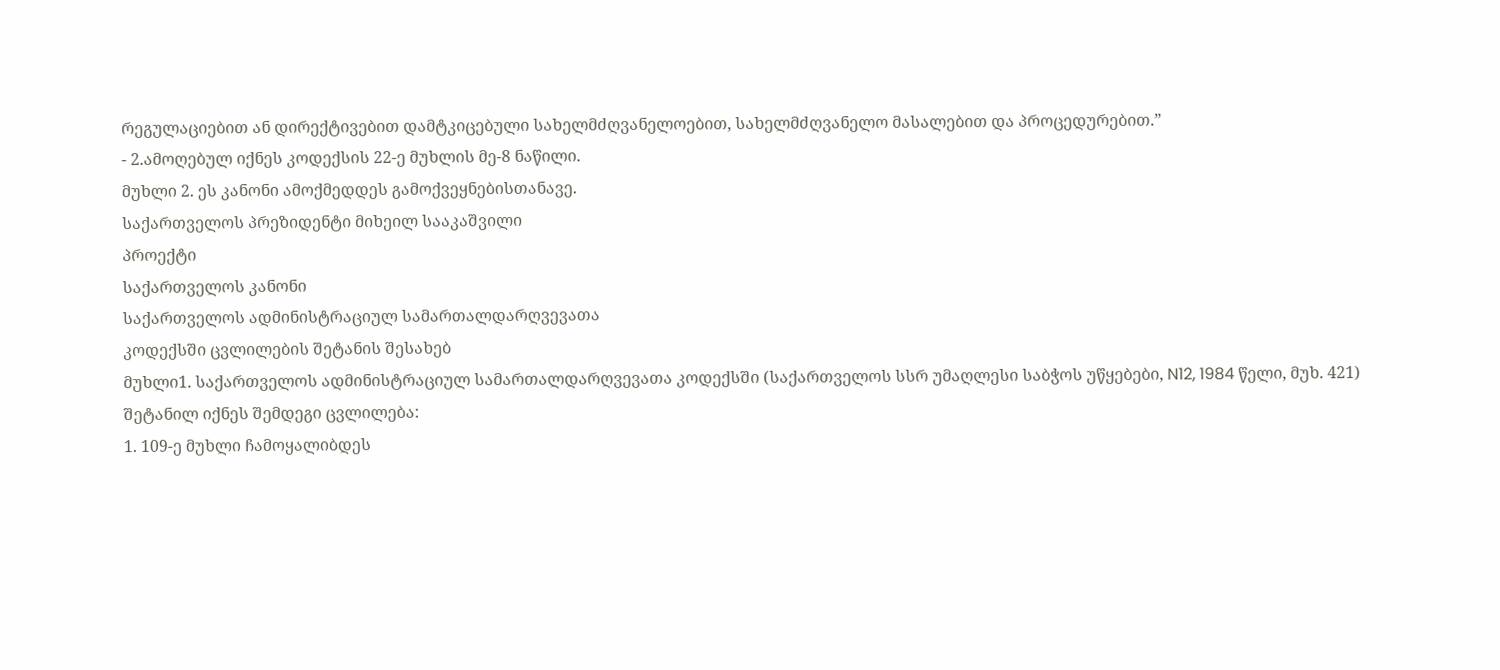რეგულაციებით ან დირექტივებით დამტკიცებული სახელმძღვანელოებით, სახელმძღვანელო მასალებით და პროცედურებით.”
- 2.ამოღებულ იქნეს კოდექსის 22-ე მუხლის მე-8 ნაწილი.
მუხლი 2. ეს კანონი ამოქმედდეს გამოქვეყნებისთანავე.
საქართველოს პრეზიდენტი მიხეილ სააკაშვილი
პროექტი
საქართველოს კანონი
საქართველოს ადმინისტრაციულ სამართალდარღვევათა
კოდექსში ცვლილების შეტანის შესახებ
მუხლი1. საქართველოს ადმინისტრაციულ სამართალდარღვევათა კოდექსში (საქართველოს სსრ უმაღლესი საბჭოს უწყებები, N12, 1984 წელი, მუხ. 421) შეტანილ იქნეს შემდეგი ცვლილება:
1. 109-ე მუხლი ჩამოყალიბდეს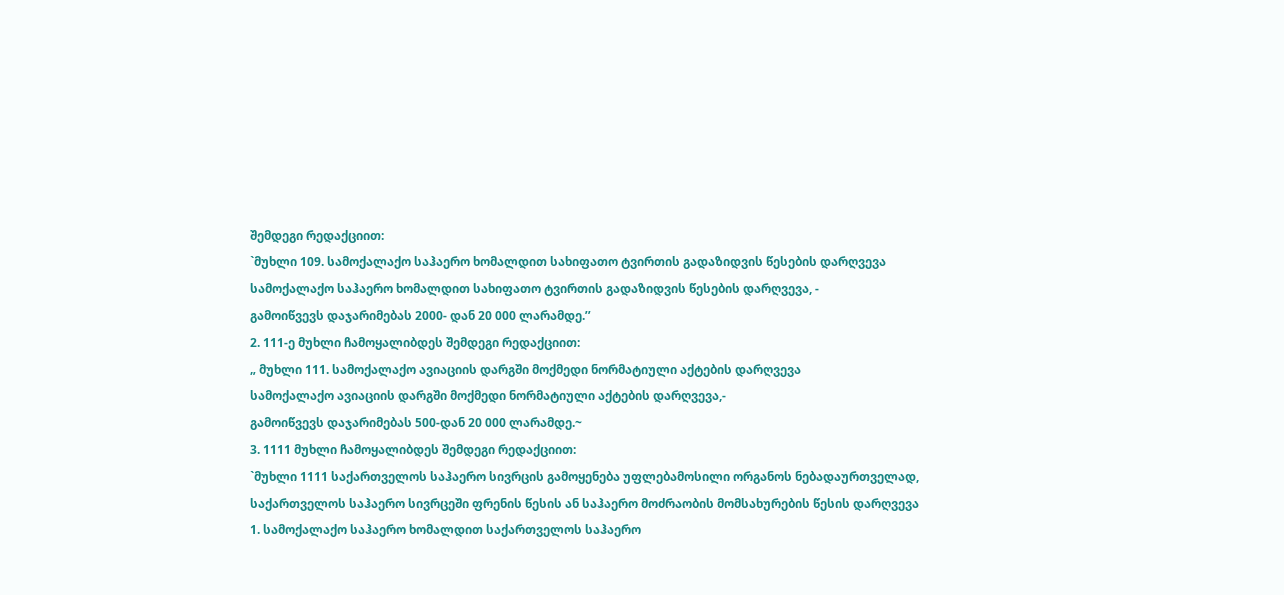შემდეგი რედაქციით:
`მუხლი 109. სამოქალაქო საჰაერო ხომალდით სახიფათო ტვირთის გადაზიდვის წესების დარღვევა
სამოქალაქო საჰაერო ხომალდით სახიფათო ტვირთის გადაზიდვის წესების დარღვევა, -
გამოიწვევს დაჯარიმებას 2000- დან 20 000 ლარამდე.’’
2. 111-ე მუხლი ჩამოყალიბდეს შემდეგი რედაქციით:
„ მუხლი 111. სამოქალაქო ავიაციის დარგში მოქმედი ნორმატიული აქტების დარღვევა
სამოქალაქო ავიაციის დარგში მოქმედი ნორმატიული აქტების დარღვევა,-
გამოიწვევს დაჯარიმებას 500-დან 20 000 ლარამდე.~
3. 1111 მუხლი ჩამოყალიბდეს შემდეგი რედაქციით:
`მუხლი 1111 საქართველოს საჰაერო სივრცის გამოყენება უფლებამოსილი ორგანოს ნებადაურთველად, საქართველოს საჰაერო სივრცეში ფრენის წესის ან საჰაერო მოძრაობის მომსახურების წესის დარღვევა
1. სამოქალაქო საჰაერო ხომალდით საქართველოს საჰაერო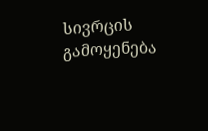სივრცის გამოყენება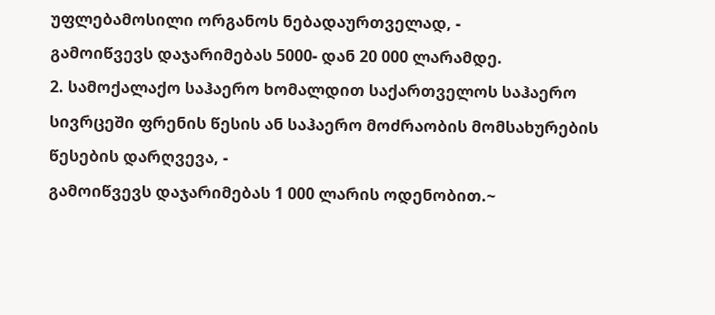უფლებამოსილი ორგანოს ნებადაურთველად, -
გამოიწვევს დაჯარიმებას 5000- დან 20 000 ლარამდე.
2. სამოქალაქო საჰაერო ხომალდით საქართველოს საჰაერო სივრცეში ფრენის წესის ან საჰაერო მოძრაობის მომსახურების წესების დარღვევა, -
გამოიწვევს დაჯარიმებას 1 000 ლარის ოდენობით.~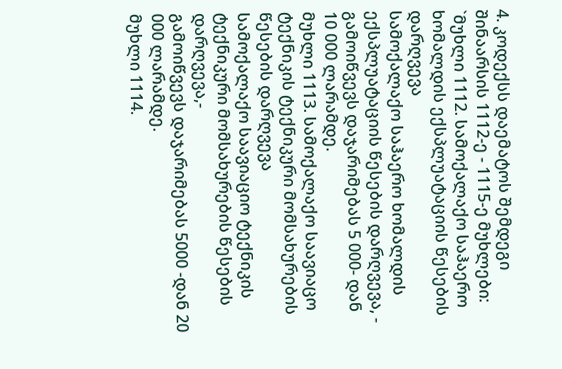4. კოდექსს დაემატოს შემდეგი შინაარსის 1112-ე - 1115-ე მუხლები:
`მუხლი 1112. სამოქალაქო საჰაერო ხომალდის ექსპლუატაციის წესების დარღვევა
სამოქალაქო საჰაერო ხომალდის ექსპლუატაციის წესების დარღვევა, -
გამოიწვევს დაჯარიმებას 5 000- დან 10 000 ლარამდე.
მუხლი 1113. სამოქალაქო საავიაცო ტექნიკის ტექნიკური მომსახურების წესების დარღვევა
სამოქალაქო საავიაციო ტექნიკის ტექნიკური მომსახურების წესების დარღვევა,-
გამოიწვევს დაჯარიმებას 5000 -დან 20 000 ლარამდე.
მუხლი 1114.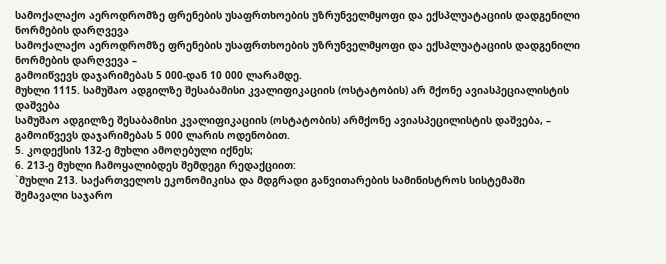სამოქალაქო აეროდრომზე ფრენების უსაფრთხოების უზრუნველმყოფი და ექსპლუატაციის დადგენილი ნორმების დარღვევა
სამოქალაქო აეროდრომზე ფრენების უსაფრთხოების უზრუნველმყოფი და ექსპლუატაციის დადგენილი ნორმების დარღვევა –
გამოიწვევს დაჯარიმებას 5 000-დან 10 000 ლარამდე.
მუხლი 1115. სამუშაო ადგილზე შესაბამისი კვალიფიკაციის (ოსტატობის) არ მქონე ავიასპეციალისტის დაშვება
სამუშაო ადგილზე შესაბამისი კვალიფიკაციის (ოსტატობის) არმქონე ავიასპეცილისტის დაშვება, –
გამოიწვევს დაჯარიმებას 5 000 ლარის ოდენობით.
5. კოდექსის 132-ე მუხლი ამოღებული იქნეს;
6. 213-ე მუხლი ჩამოყალიბდეს შემდეგი რედაქციით:
`მუხლი 213. საქართველოს ეკონომიკისა და მდგრადი განვითარების სამინისტროს სისტემაში შემავალი საჯარო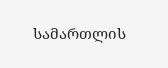სამართლის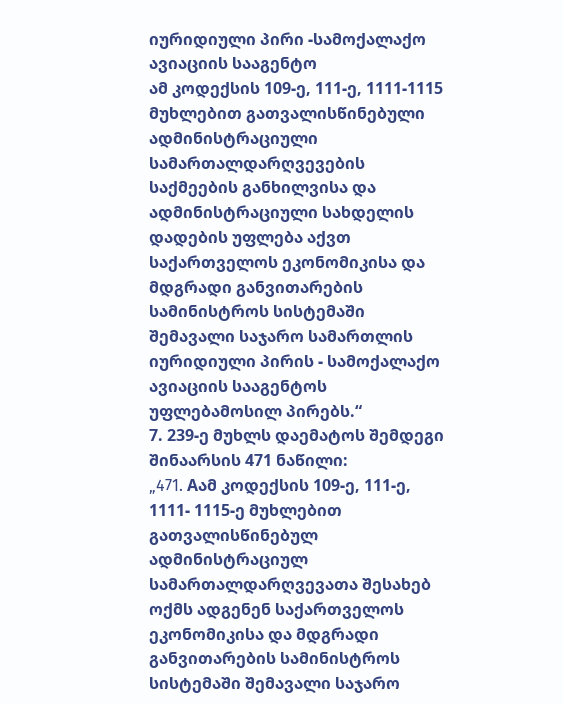იურიდიული პირი -სამოქალაქო ავიაციის სააგენტო
ამ კოდექსის 109-ე, 111-ე, 1111-1115 მუხლებით გათვალისწინებული ადმინისტრაციული სამართალდარღვევების საქმეების განხილვისა და ადმინისტრაციული სახდელის დადების უფლება აქვთ საქართველოს ეკონომიკისა და მდგრადი განვითარების სამინისტროს სისტემაში შემავალი საჯარო სამართლის იურიდიული პირის - სამოქალაქო ავიაციის სააგენტოს უფლებამოსილ პირებს.“
7. 239-ე მუხლს დაემატოს შემდეგი შინაარსის 471 ნაწილი:
„471. Aამ კოდექსის 109-ე, 111-ე, 1111- 1115-ე მუხლებით გათვალისწინებულ ადმინისტრაციულ სამართალდარღვევათა შესახებ ოქმს ადგენენ საქართველოს ეკონომიკისა და მდგრადი განვითარების სამინისტროს სისტემაში შემავალი საჯარო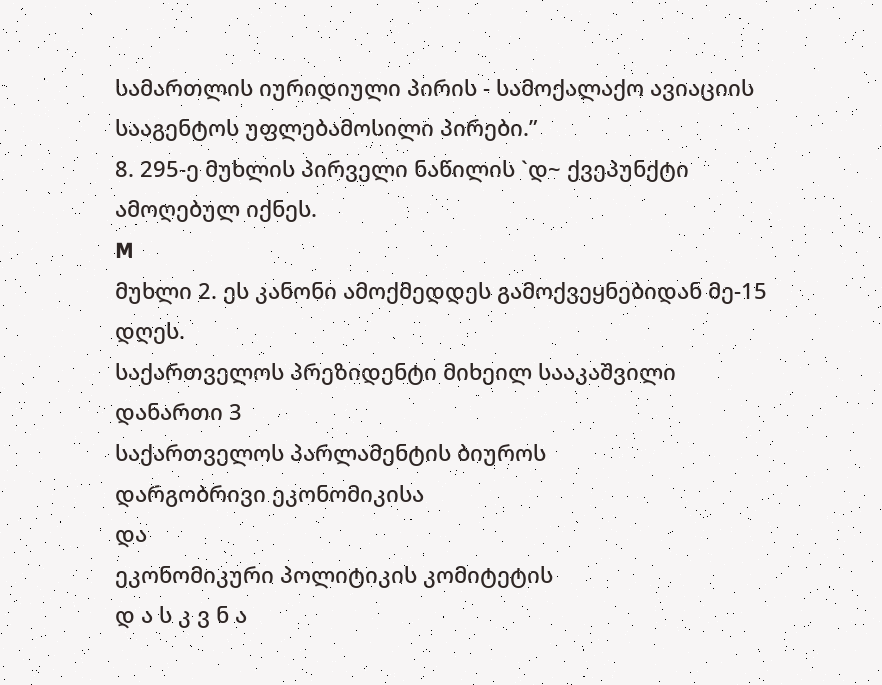სამართლის იურიდიული პირის - სამოქალაქო ავიაციის სააგენტოს უფლებამოსილი პირები.”
8. 295-ე მუხლის პირველი ნაწილის `დ~ ქვეპუნქტი ამოღებულ იქნეს.
M
მუხლი 2. ეს კანონი ამოქმედდეს გამოქვეყნებიდან მე-15 დღეს.
საქართველოს პრეზიდენტი მიხეილ სააკაშვილი
დანართი 3
საქართველოს პარლამენტის ბიუროს
დარგობრივი ეკონომიკისა
და
ეკონომიკური პოლიტიკის კომიტეტის
დ ა ს კ ვ ნ ა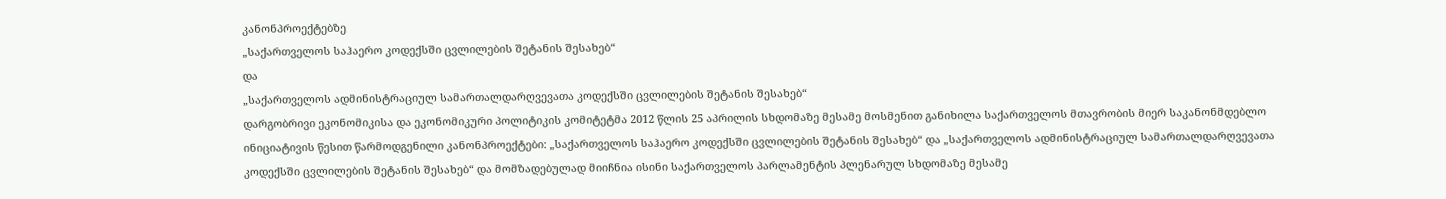კანონპროექტებზე
„საქართველოს საჰაერო კოდექსში ცვლილების შეტანის შესახებ“
და
„საქართველოს ადმინისტრაციულ სამართალდარღვევათა კოდექსში ცვლილების შეტანის შესახებ“
დარგობრივი ეკონომიკისა და ეკონომიკური პოლიტიკის კომიტეტმა 2012 წლის 25 აპრილის სხდომაზე მესამე მოსმენით განიხილა საქართველოს მთავრობის მიერ საკანონმდებლო ინიციატივის წესით წარმოდგენილი კანონპროექტები: „საქართველოს საჰაერო კოდექსში ცვლილების შეტანის შესახებ“ და „საქართველოს ადმინისტრაციულ სამართალდარღვევათა კოდექსში ცვლილების შეტანის შესახებ“ და მომზადებულად მიიჩნია ისინი საქართველოს პარლამენტის პლენარულ სხდომაზე მესამე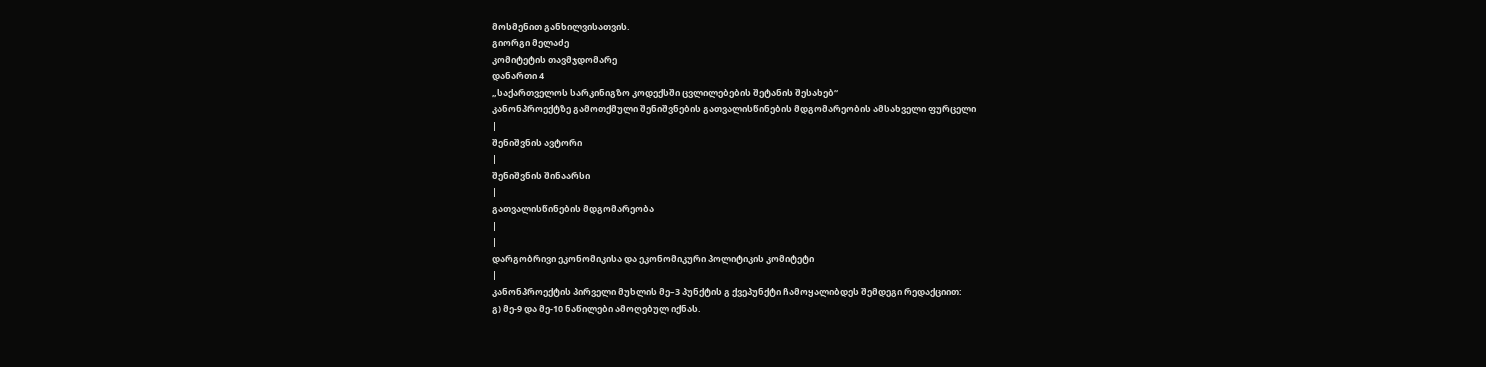მოსმენით განხილვისათვის.
გიორგი მელაძე
კომიტეტის თავმჯდომარე
დანართი 4
„საქართველოს სარკინიგზო კოდექსში ცვლილებების შეტანის შესახებ“
კანონპროექტზე გამოთქმული შენიშვნების გათვალისწინების მდგომარეობის ამსახველი ფურცელი
|
შენიშვნის ავტორი
|
შენიშვნის შინაარსი
|
გათვალისწინების მდგომარეობა
|
|
დარგობრივი ეკონომიკისა და ეკონომიკური პოლიტიკის კომიტეტი
|
კანონპროექტის პირველი მუხლის მე–3 პუნქტის გ ქვეპუნქტი ჩამოყალიბდეს შემდეგი რედაქციით:
გ) მე-9 და მე-10 ნაწილები ამოღებულ იქნას.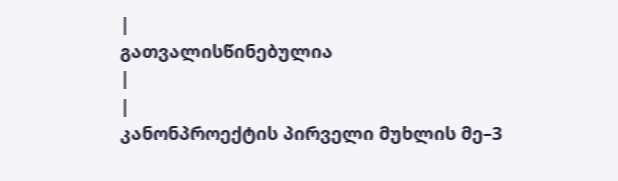|
გათვალისწინებულია
|
|
კანონპროექტის პირველი მუხლის მე–3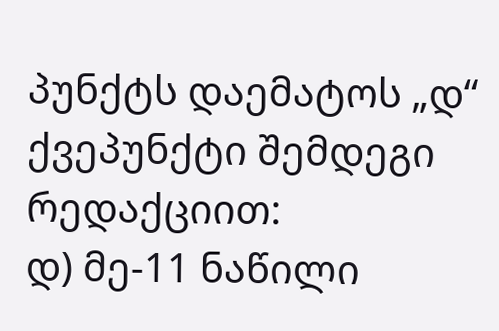პუნქტს დაემატოს „დ“ ქვეპუნქტი შემდეგი რედაქციით:
დ) მე-11 ნაწილი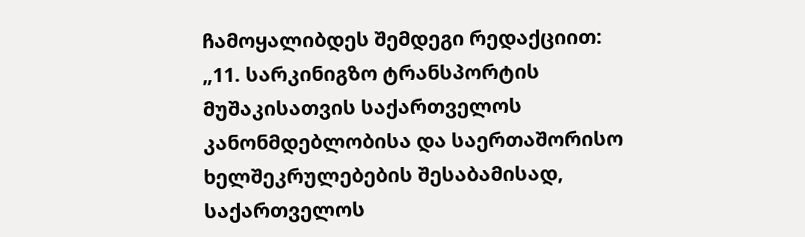ჩამოყალიბდეს შემდეგი რედაქციით:
„11. სარკინიგზო ტრანსპორტის მუშაკისათვის საქართველოს კანონმდებლობისა და საერთაშორისო ხელშეკრულებების შესაბამისად, საქართველოს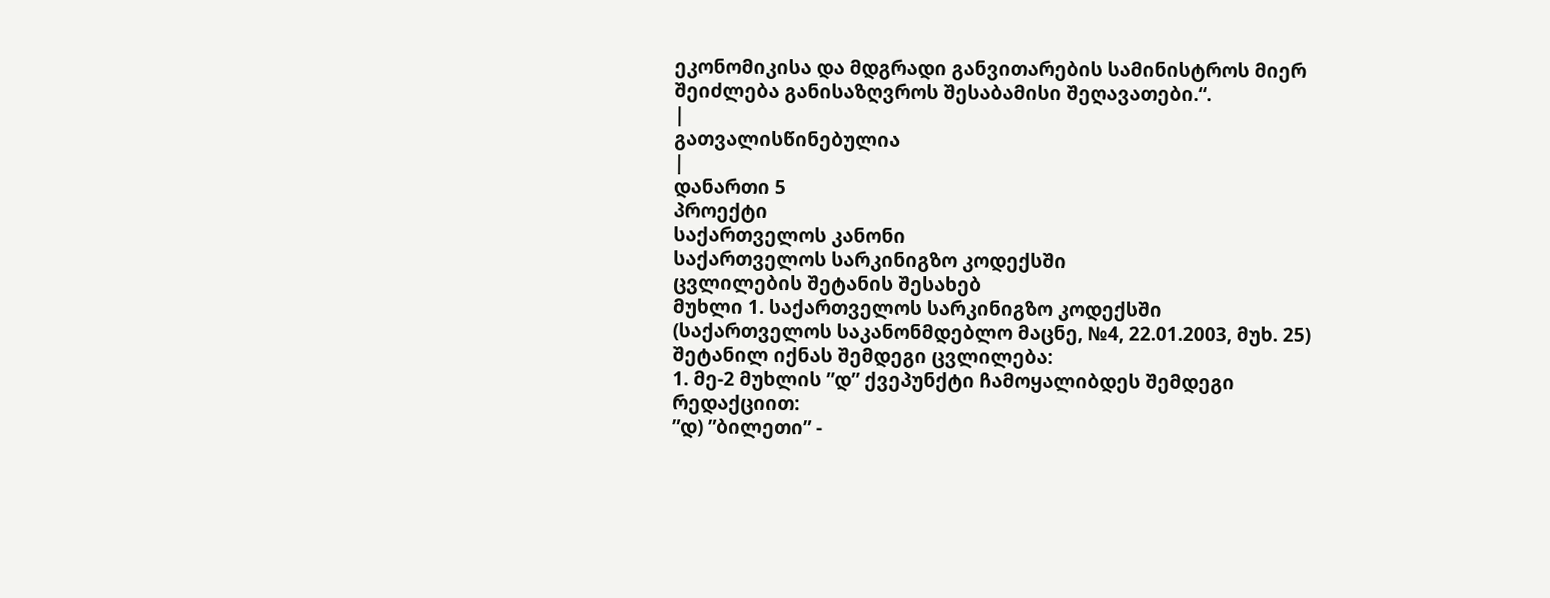ეკონომიკისა და მდგრადი განვითარების სამინისტროს მიერ შეიძლება განისაზღვროს შესაბამისი შეღავათები.“.
|
გათვალისწინებულია
|
დანართი 5
პროექტი
საქართველოს კანონი
საქართველოს სარკინიგზო კოდექსში
ცვლილების შეტანის შესახებ
მუხლი 1. საქართველოს სარკინიგზო კოდექსში (საქართველოს საკანონმდებლო მაცნე, №4, 22.01.2003, მუხ. 25) შეტანილ იქნას შემდეგი ცვლილება:
1. მე-2 მუხლის ”დ” ქვეპუნქტი ჩამოყალიბდეს შემდეგი რედაქციით:
”დ) ”ბილეთი” -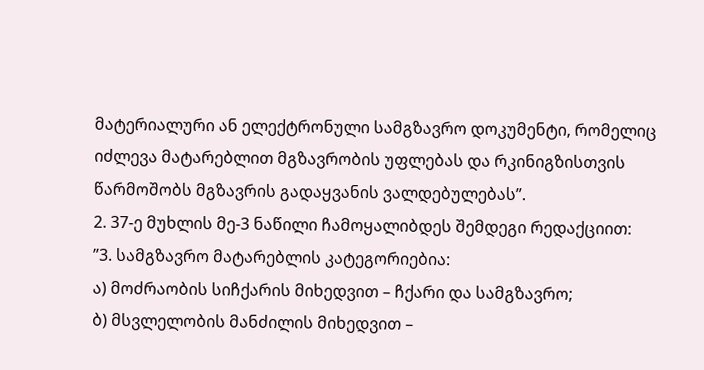მატერიალური ან ელექტრონული სამგზავრო დოკუმენტი, რომელიც იძლევა მატარებლით მგზავრობის უფლებას და რკინიგზისთვის წარმოშობს მგზავრის გადაყვანის ვალდებულებას”.
2. 37-ე მუხლის მე-3 ნაწილი ჩამოყალიბდეს შემდეგი რედაქციით:
”3. სამგზავრო მატარებლის კატეგორიებია:
ა) მოძრაობის სიჩქარის მიხედვით – ჩქარი და სამგზავრო;
ბ) მსვლელობის მანძილის მიხედვით –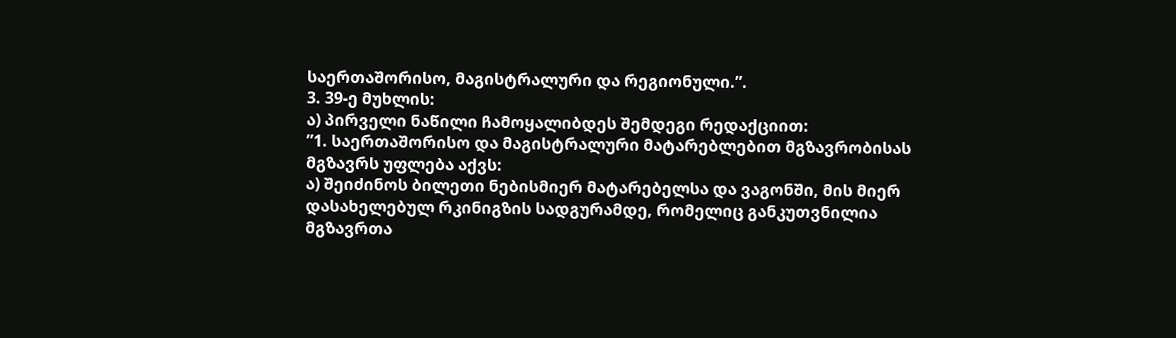საერთაშორისო, მაგისტრალური და რეგიონული.”.
3. 39-ე მუხლის:
ა) პირველი ნაწილი ჩამოყალიბდეს შემდეგი რედაქციით:
”1. საერთაშორისო და მაგისტრალური მატარებლებით მგზავრობისას მგზავრს უფლება აქვს:
ა) შეიძინოს ბილეთი ნებისმიერ მატარებელსა და ვაგონში, მის მიერ დასახელებულ რკინიგზის სადგურამდე, რომელიც განკუთვნილია მგზავრთა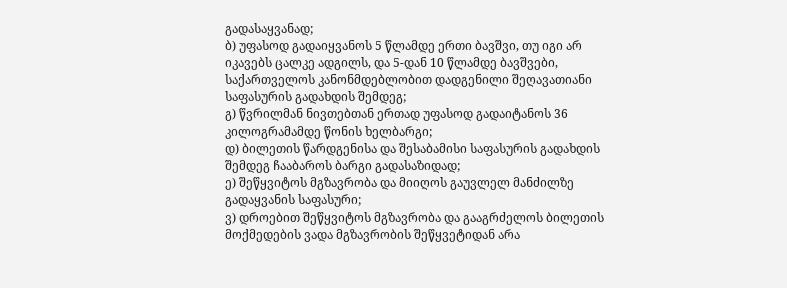გადასაყვანად;
ბ) უფასოდ გადაიყვანოს 5 წლამდე ერთი ბავშვი, თუ იგი არ იკავებს ცალკე ადგილს, და 5-დან 10 წლამდე ბავშვები, საქართველოს კანონმდებლობით დადგენილი შეღავათიანი საფასურის გადახდის შემდეგ;
გ) წვრილმან ნივთებთან ერთად უფასოდ გადაიტანოს 36 კილოგრამამდე წონის ხელბარგი;
დ) ბილეთის წარდგენისა და შესაბამისი საფასურის გადახდის შემდეგ ჩააბაროს ბარგი გადასაზიდად;
ე) შეწყვიტოს მგზავრობა და მიიღოს გაუვლელ მანძილზე გადაყვანის საფასური;
ვ) დროებით შეწყვიტოს მგზავრობა და გააგრძელოს ბილეთის მოქმედების ვადა მგზავრობის შეწყვეტიდან არა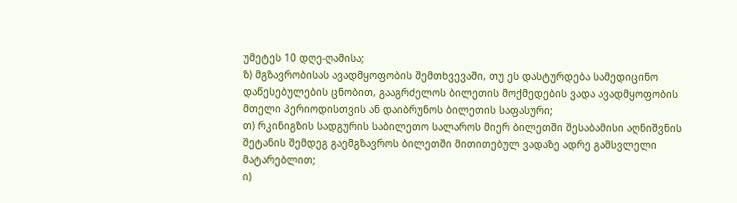უმეტეს 10 დღე-ღამისა;
ზ) მგზავრობისას ავადმყოფობის შემთხვევაში, თუ ეს დასტურდება სამედიცინო დაწესებულების ცნობით, გააგრძელოს ბილეთის მოქმედების ვადა ავადმყოფობის მთელი პერიოდისთვის ან დაიბრუნოს ბილეთის საფასური;
თ) რკინიგზის სადგურის საბილეთო სალაროს მიერ ბილეთში შესაბამისი აღნიშვნის შეტანის შემდეგ გაემგზავროს ბილეთში მითითებულ ვადაზე ადრე გამსვლელი მატარებლით;
ი)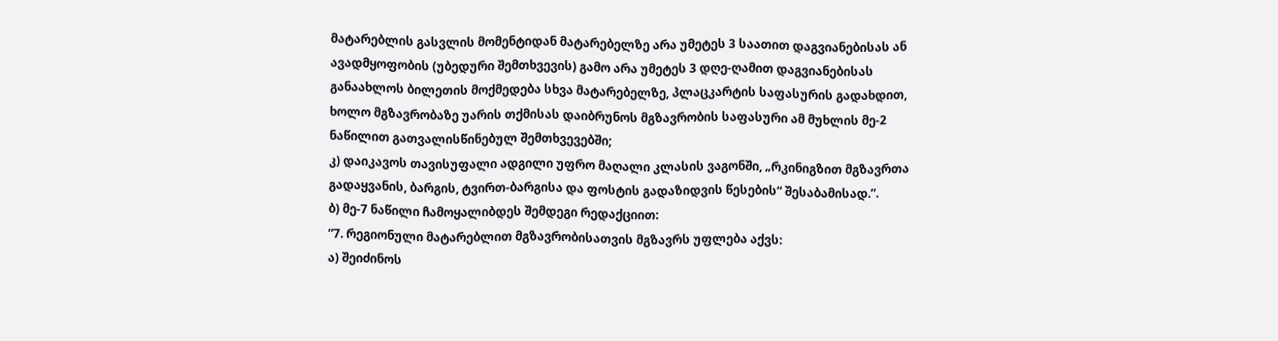მატარებლის გასვლის მომენტიდან მატარებელზე არა უმეტეს 3 საათით დაგვიანებისას ან ავადმყოფობის (უბედური შემთხვევის) გამო არა უმეტეს 3 დღე-ღამით დაგვიანებისას განაახლოს ბილეთის მოქმედება სხვა მატარებელზე, პლაცკარტის საფასურის გადახდით, ხოლო მგზავრობაზე უარის თქმისას დაიბრუნოს მგზავრობის საფასური ამ მუხლის მე-2 ნაწილით გათვალისწინებულ შემთხვევებში;
კ) დაიკავოს თავისუფალი ადგილი უფრო მაღალი კლასის ვაგონში, „რკინიგზით მგზავრთა გადაყვანის, ბარგის, ტვირთ-ბარგისა და ფოსტის გადაზიდვის წესების“ შესაბამისად.”.
ბ) მე-7 ნაწილი ჩამოყალიბდეს შემდეგი რედაქციით:
”7. რეგიონული მატარებლით მგზავრობისათვის მგზავრს უფლება აქვს:
ა) შეიძინოს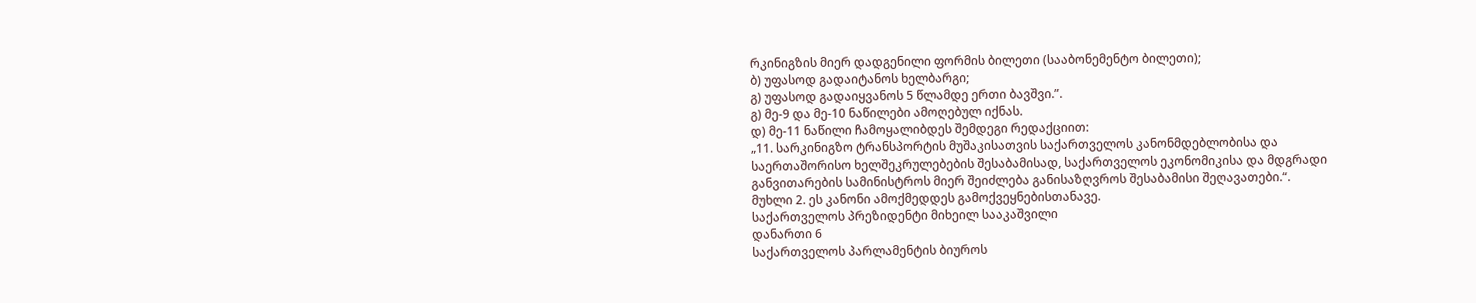რკინიგზის მიერ დადგენილი ფორმის ბილეთი (სააბონემენტო ბილეთი);
ბ) უფასოდ გადაიტანოს ხელბარგი;
გ) უფასოდ გადაიყვანოს 5 წლამდე ერთი ბავშვი.”.
გ) მე-9 და მე-10 ნაწილები ამოღებულ იქნას.
დ) მე-11 ნაწილი ჩამოყალიბდეს შემდეგი რედაქციით:
„11. სარკინიგზო ტრანსპორტის მუშაკისათვის საქართველოს კანონმდებლობისა და საერთაშორისო ხელშეკრულებების შესაბამისად, საქართველოს ეკონომიკისა და მდგრადი განვითარების სამინისტროს მიერ შეიძლება განისაზღვროს შესაბამისი შეღავათები.“.
მუხლი 2. ეს კანონი ამოქმედდეს გამოქვეყნებისთანავე.
საქართველოს პრეზიდენტი მიხეილ სააკაშვილი
დანართი 6
საქართველოს პარლამენტის ბიუროს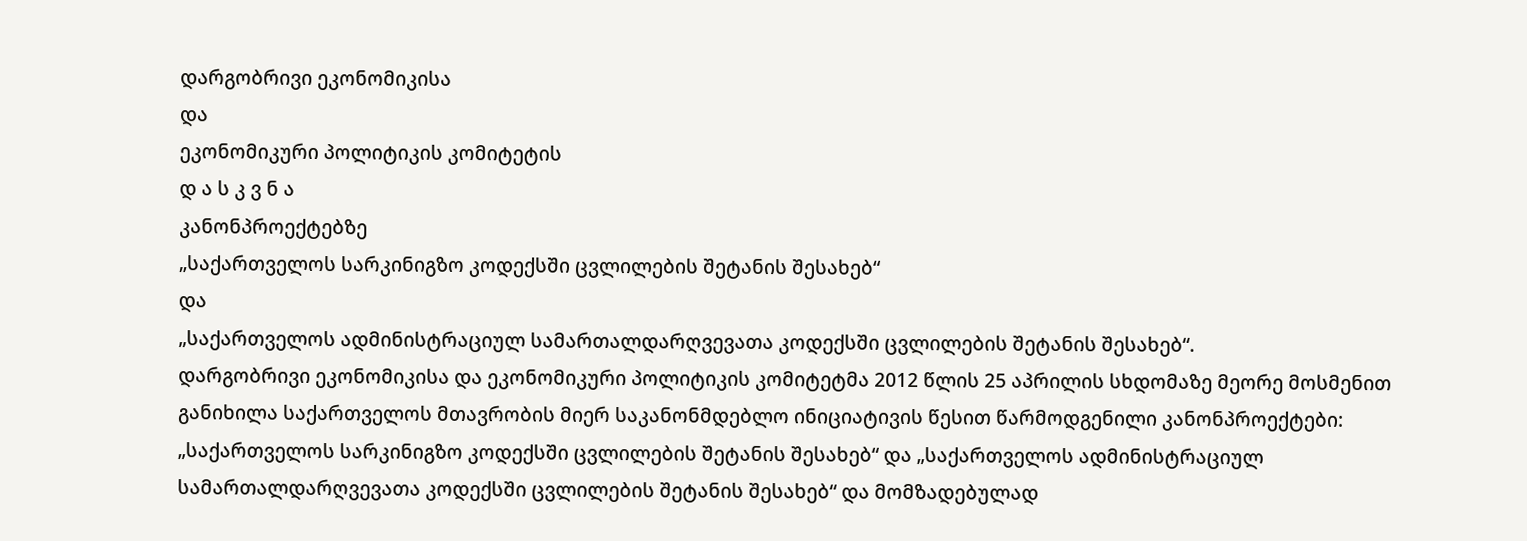დარგობრივი ეკონომიკისა
და
ეკონომიკური პოლიტიკის კომიტეტის
დ ა ს კ ვ ნ ა
კანონპროექტებზე
„საქართველოს სარკინიგზო კოდექსში ცვლილების შეტანის შესახებ“
და
„საქართველოს ადმინისტრაციულ სამართალდარღვევათა კოდექსში ცვლილების შეტანის შესახებ“.
დარგობრივი ეკონომიკისა და ეკონომიკური პოლიტიკის კომიტეტმა 2012 წლის 25 აპრილის სხდომაზე მეორე მოსმენით განიხილა საქართველოს მთავრობის მიერ საკანონმდებლო ინიციატივის წესით წარმოდგენილი კანონპროექტები: „საქართველოს სარკინიგზო კოდექსში ცვლილების შეტანის შესახებ“ და „საქართველოს ადმინისტრაციულ სამართალდარღვევათა კოდექსში ცვლილების შეტანის შესახებ“ და მომზადებულად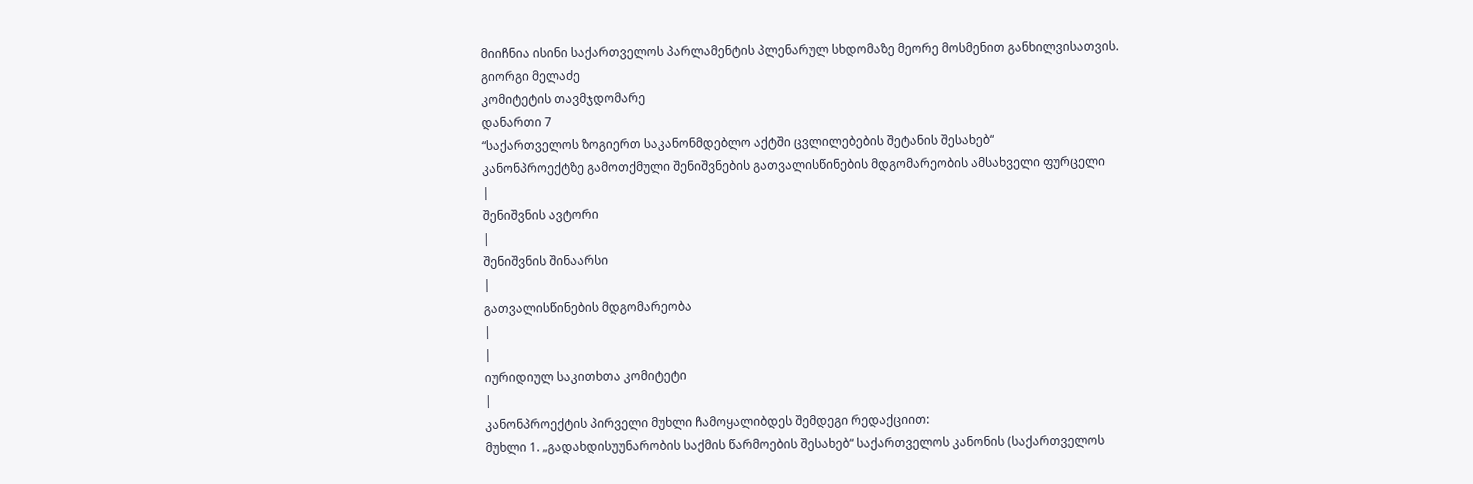მიიჩნია ისინი საქართველოს პარლამენტის პლენარულ სხდომაზე მეორე მოსმენით განხილვისათვის.
გიორგი მელაძე
კომიტეტის თავმჯდომარე
დანართი 7
“საქართველოს ზოგიერთ საკანონმდებლო აქტში ცვლილებების შეტანის შესახებ“
კანონპროექტზე გამოთქმული შენიშვნების გათვალისწინების მდგომარეობის ამსახველი ფურცელი
|
შენიშვნის ავტორი
|
შენიშვნის შინაარსი
|
გათვალისწინების მდგომარეობა
|
|
იურიდიულ საკითხთა კომიტეტი
|
კანონპროექტის პირველი მუხლი ჩამოყალიბდეს შემდეგი რედაქციით:
მუხლი 1. „გადახდისუუნარობის საქმის წარმოების შესახებ“ საქართველოს კანონის (საქართველოს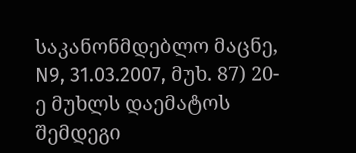საკანონმდებლო მაცნე, N9, 31.03.2007, მუხ. 87) 20-ე მუხლს დაემატოს შემდეგი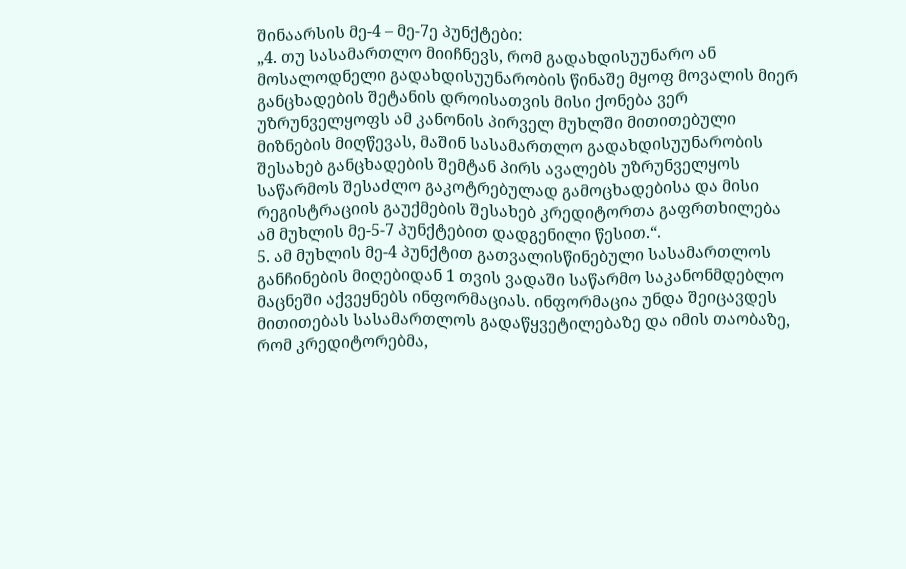შინაარსის მე-4 – მე-7ე პუნქტები:
„4. თუ სასამართლო მიიჩნევს, რომ გადახდისუუნარო ან მოსალოდნელი გადახდისუუნარობის წინაშე მყოფ მოვალის მიერ განცხადების შეტანის დროისათვის მისი ქონება ვერ უზრუნველყოფს ამ კანონის პირველ მუხლში მითითებული მიზნების მიღწევას, მაშინ სასამართლო გადახდისუუნარობის შესახებ განცხადების შემტან პირს ავალებს უზრუნველყოს საწარმოს შესაძლო გაკოტრებულად გამოცხადებისა და მისი რეგისტრაციის გაუქმების შესახებ კრედიტორთა გაფრთხილება ამ მუხლის მე-5-7 პუნქტებით დადგენილი წესით.“.
5. ამ მუხლის მე-4 პუნქტით გათვალისწინებული სასამართლოს განჩინების მიღებიდან 1 თვის ვადაში საწარმო საკანონმდებლო მაცნეში აქვეყნებს ინფორმაციას. ინფორმაცია უნდა შეიცავდეს მითითებას სასამართლოს გადაწყვეტილებაზე და იმის თაობაზე, რომ კრედიტორებმა,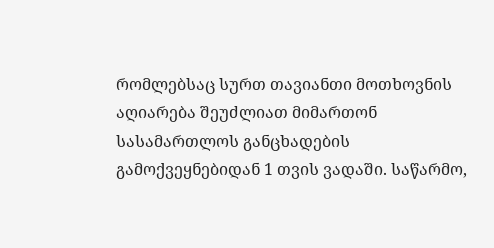რომლებსაც სურთ თავიანთი მოთხოვნის აღიარება შეუძლიათ მიმართონ სასამართლოს განცხადების გამოქვეყნებიდან 1 თვის ვადაში. საწარმო,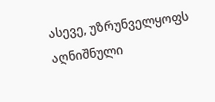ასევე, უზრუნველყოფს აღნიშნული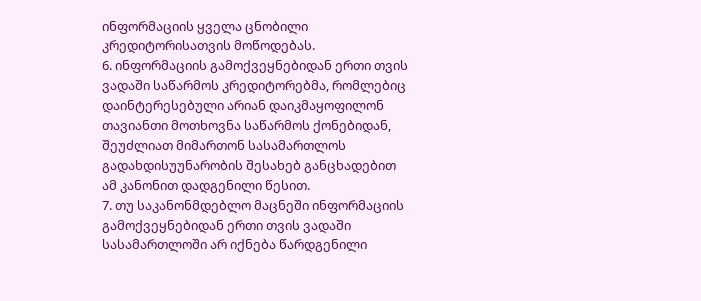ინფორმაციის ყველა ცნობილი კრედიტორისათვის მოწოდებას.
6. ინფორმაციის გამოქვეყნებიდან ერთი თვის ვადაში საწარმოს კრედიტორებმა, რომლებიც დაინტერესებული არიან დაიკმაყოფილონ თავიანთი მოთხოვნა საწარმოს ქონებიდან, შეუძლიათ მიმართონ სასამართლოს გადახდისუუნარობის შესახებ განცხადებით ამ კანონით დადგენილი წესით.
7. თუ საკანონმდებლო მაცნეში ინფორმაციის გამოქვეყნებიდან ერთი თვის ვადაში სასამართლოში არ იქნება წარდგენილი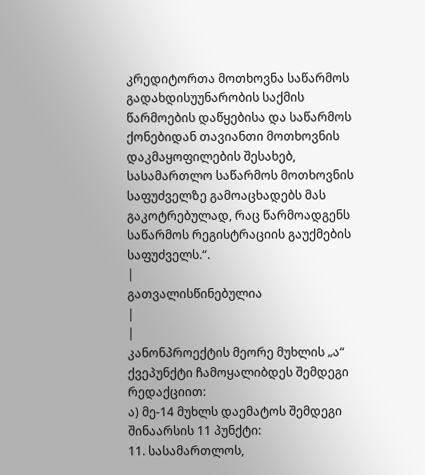კრედიტორთა მოთხოვნა საწარმოს გადახდისუუნარობის საქმის წარმოების დაწყებისა და საწარმოს ქონებიდან თავიანთი მოთხოვნის დაკმაყოფილების შესახებ, სასამართლო საწარმოს მოთხოვნის საფუძველზე გამოაცხადებს მას გაკოტრებულად, რაც წარმოადგენს საწარმოს რეგისტრაციის გაუქმების საფუძველს.“.
|
გათვალისწინებულია
|
|
კანონპროექტის მეორე მუხლის „ა“ ქვეპუნქტი ჩამოყალიბდეს შემდეგი რედაქციით:
ა) მე-14 მუხლს დაემატოს შემდეგი შინაარსის 11 პუნქტი:
11. სასამართლოს,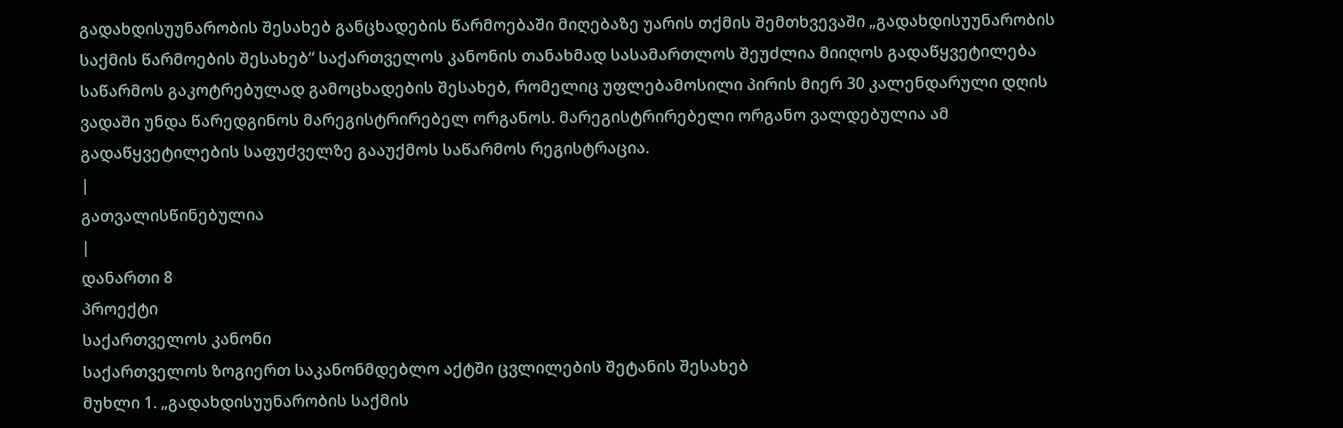გადახდისუუნარობის შესახებ განცხადების წარმოებაში მიღებაზე უარის თქმის შემთხვევაში „გადახდისუუნარობის საქმის წარმოების შესახებ“ საქართველოს კანონის თანახმად სასამართლოს შეუძლია მიიღოს გადაწყვეტილება საწარმოს გაკოტრებულად გამოცხადების შესახებ, რომელიც უფლებამოსილი პირის მიერ 30 კალენდარული დღის ვადაში უნდა წარედგინოს მარეგისტრირებელ ორგანოს. მარეგისტრირებელი ორგანო ვალდებულია ამ გადაწყვეტილების საფუძველზე გააუქმოს საწარმოს რეგისტრაცია.
|
გათვალისწინებულია
|
დანართი 8
პროექტი
საქართველოს კანონი
საქართველოს ზოგიერთ საკანონმდებლო აქტში ცვლილების შეტანის შესახებ
მუხლი 1. „გადახდისუუნარობის საქმის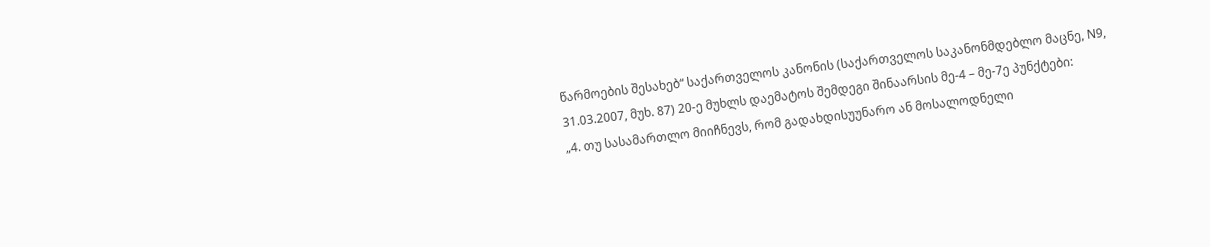წარმოების შესახებ“ საქართველოს კანონის (საქართველოს საკანონმდებლო მაცნე, N9, 31.03.2007, მუხ. 87) 20-ე მუხლს დაემატოს შემდეგი შინაარსის მე-4 – მე-7ე პუნქტები:
„4. თუ სასამართლო მიიჩნევს, რომ გადახდისუუნარო ან მოსალოდნელი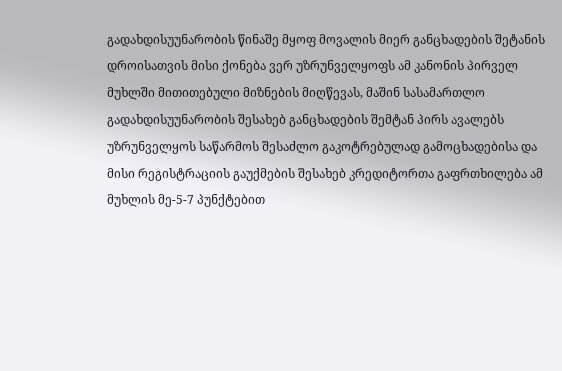გადახდისუუნარობის წინაშე მყოფ მოვალის მიერ განცხადების შეტანის დროისათვის მისი ქონება ვერ უზრუნველყოფს ამ კანონის პირველ მუხლში მითითებული მიზნების მიღწევას, მაშინ სასამართლო გადახდისუუნარობის შესახებ განცხადების შემტან პირს ავალებს უზრუნველყოს საწარმოს შესაძლო გაკოტრებულად გამოცხადებისა და მისი რეგისტრაციის გაუქმების შესახებ კრედიტორთა გაფრთხილება ამ მუხლის მე-5-7 პუნქტებით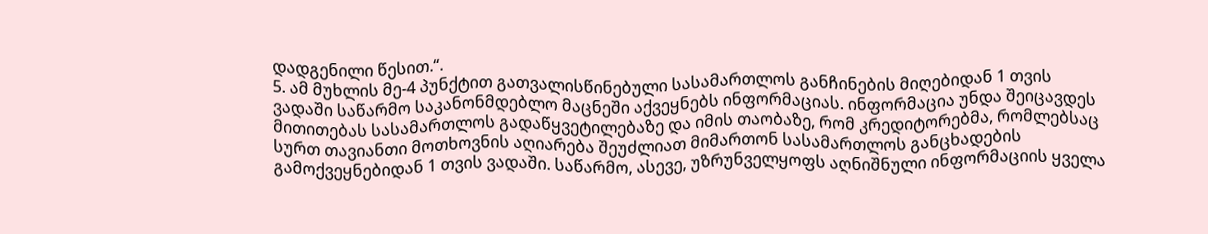დადგენილი წესით.“.
5. ამ მუხლის მე-4 პუნქტით გათვალისწინებული სასამართლოს განჩინების მიღებიდან 1 თვის ვადაში საწარმო საკანონმდებლო მაცნეში აქვეყნებს ინფორმაციას. ინფორმაცია უნდა შეიცავდეს მითითებას სასამართლოს გადაწყვეტილებაზე და იმის თაობაზე, რომ კრედიტორებმა, რომლებსაც სურთ თავიანთი მოთხოვნის აღიარება შეუძლიათ მიმართონ სასამართლოს განცხადების გამოქვეყნებიდან 1 თვის ვადაში. საწარმო, ასევე, უზრუნველყოფს აღნიშნული ინფორმაციის ყველა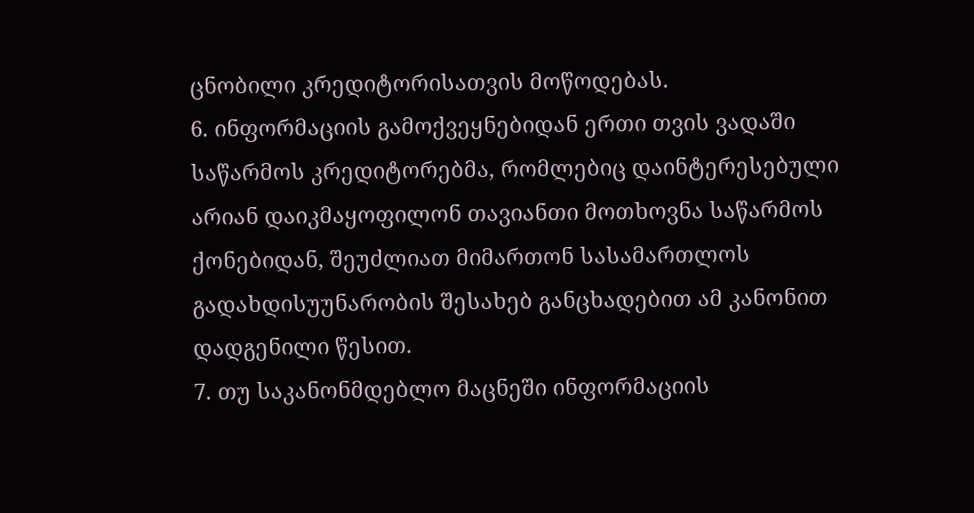ცნობილი კრედიტორისათვის მოწოდებას.
6. ინფორმაციის გამოქვეყნებიდან ერთი თვის ვადაში საწარმოს კრედიტორებმა, რომლებიც დაინტერესებული არიან დაიკმაყოფილონ თავიანთი მოთხოვნა საწარმოს ქონებიდან, შეუძლიათ მიმართონ სასამართლოს გადახდისუუნარობის შესახებ განცხადებით ამ კანონით დადგენილი წესით.
7. თუ საკანონმდებლო მაცნეში ინფორმაციის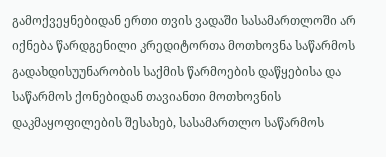გამოქვეყნებიდან ერთი თვის ვადაში სასამართლოში არ იქნება წარდგენილი კრედიტორთა მოთხოვნა საწარმოს გადახდისუუნარობის საქმის წარმოების დაწყებისა და საწარმოს ქონებიდან თავიანთი მოთხოვნის დაკმაყოფილების შესახებ, სასამართლო საწარმოს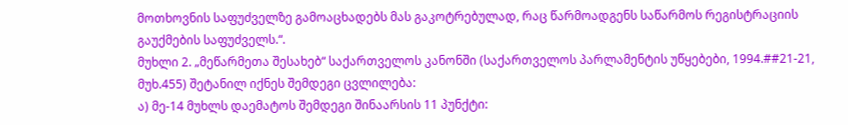მოთხოვნის საფუძველზე გამოაცხადებს მას გაკოტრებულად, რაც წარმოადგენს საწარმოს რეგისტრაციის გაუქმების საფუძველს.“.
მუხლი 2. „მეწარმეთა შესახებ“ საქართველოს კანონში (საქართველოს პარლამენტის უწყებები, 1994.##21-21, მუხ.455) შეტანილ იქნეს შემდეგი ცვლილება:
ა) მე-14 მუხლს დაემატოს შემდეგი შინაარსის 11 პუნქტი: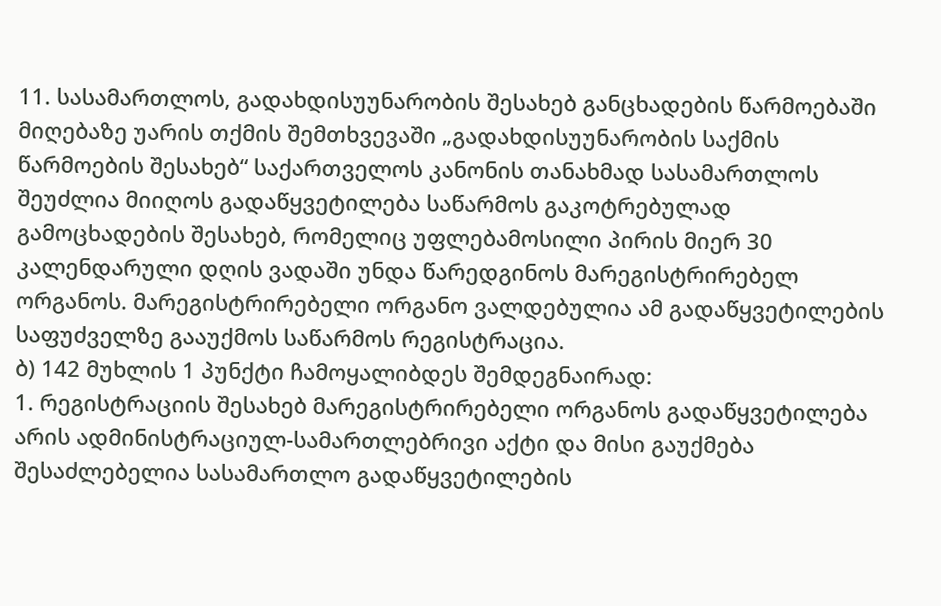11. სასამართლოს, გადახდისუუნარობის შესახებ განცხადების წარმოებაში მიღებაზე უარის თქმის შემთხვევაში „გადახდისუუნარობის საქმის წარმოების შესახებ“ საქართველოს კანონის თანახმად სასამართლოს შეუძლია მიიღოს გადაწყვეტილება საწარმოს გაკოტრებულად გამოცხადების შესახებ, რომელიც უფლებამოსილი პირის მიერ 30 კალენდარული დღის ვადაში უნდა წარედგინოს მარეგისტრირებელ ორგანოს. მარეგისტრირებელი ორგანო ვალდებულია ამ გადაწყვეტილების საფუძველზე გააუქმოს საწარმოს რეგისტრაცია.
ბ) 142 მუხლის 1 პუნქტი ჩამოყალიბდეს შემდეგნაირად:
1. რეგისტრაციის შესახებ მარეგისტრირებელი ორგანოს გადაწყვეტილება არის ადმინისტრაციულ-სამართლებრივი აქტი და მისი გაუქმება შესაძლებელია სასამართლო გადაწყვეტილების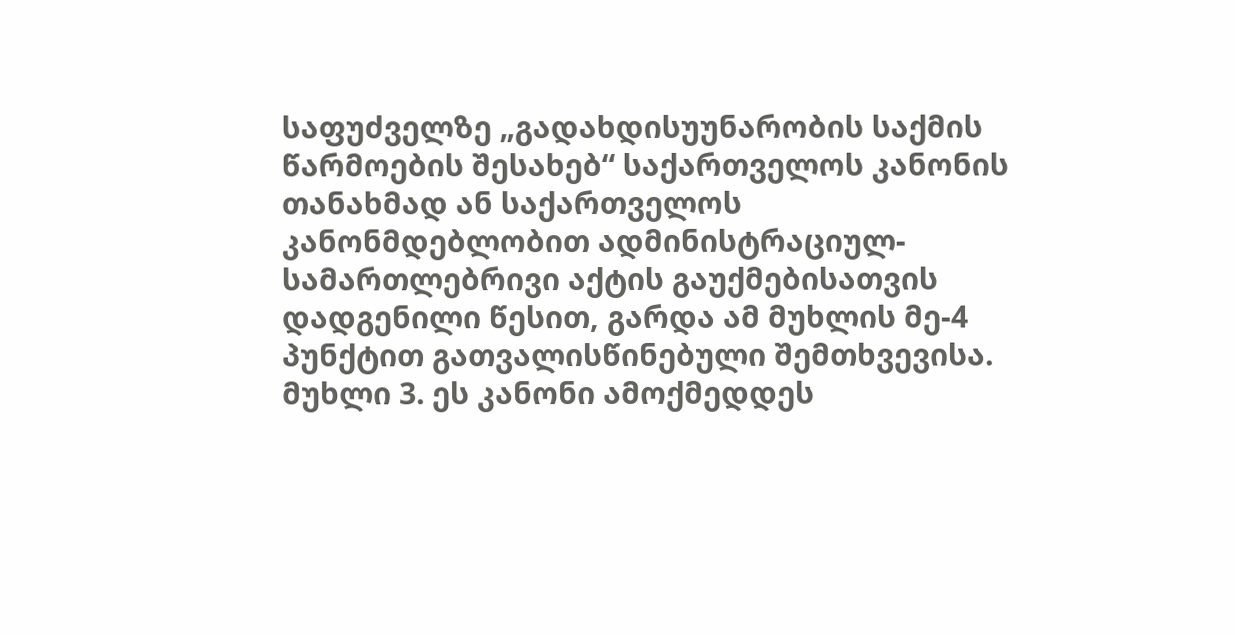საფუძველზე „გადახდისუუნარობის საქმის წარმოების შესახებ“ საქართველოს კანონის თანახმად ან საქართველოს კანონმდებლობით ადმინისტრაციულ-სამართლებრივი აქტის გაუქმებისათვის დადგენილი წესით, გარდა ამ მუხლის მე-4 პუნქტით გათვალისწინებული შემთხვევისა.
მუხლი 3. ეს კანონი ამოქმედდეს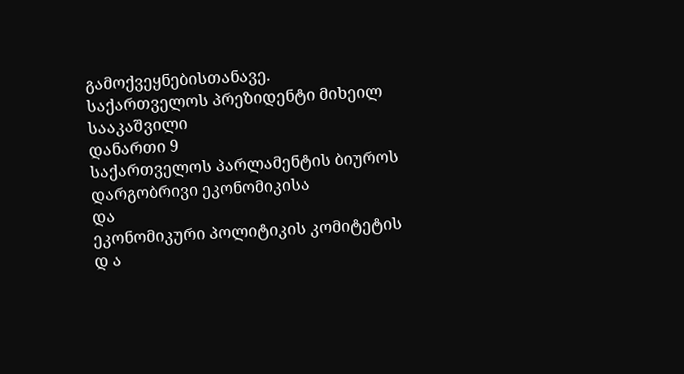გამოქვეყნებისთანავე.
საქართველოს პრეზიდენტი მიხეილ სააკაშვილი
დანართი 9
საქართველოს პარლამენტის ბიუროს
დარგობრივი ეკონომიკისა
და
ეკონომიკური პოლიტიკის კომიტეტის
დ ა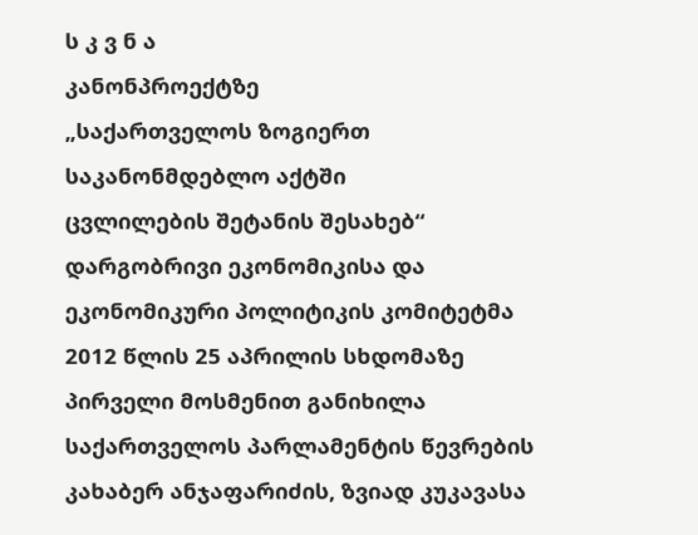ს კ ვ ნ ა
კანონპროექტზე
„საქართველოს ზოგიერთ საკანონმდებლო აქტში
ცვლილების შეტანის შესახებ“
დარგობრივი ეკონომიკისა და ეკონომიკური პოლიტიკის კომიტეტმა 2012 წლის 25 აპრილის სხდომაზე პირველი მოსმენით განიხილა საქართველოს პარლამენტის წევრების კახაბერ ანჯაფარიძის, ზვიად კუკავასა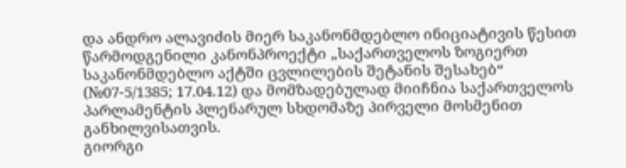და ანდრო ალავიძის მიერ საკანონმდებლო ინიციატივის წესით წარმოდგენილი კანონპროექტი „საქართველოს ზოგიერთ საკანონმდებლო აქტში ცვლილების შეტანის შესახებ“ (№07-5/1385; 17.04.12) და მომზადებულად მიიჩნია საქართველოს პარლამენტის პლენარულ სხდომაზე პირველი მოსმენით განხილვისათვის.
გიორგი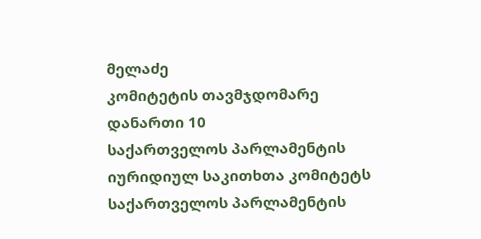მელაძე
კომიტეტის თავმჯდომარე
დანართი 10
საქართველოს პარლამენტის
იურიდიულ საკითხთა კომიტეტს
საქართველოს პარლამენტის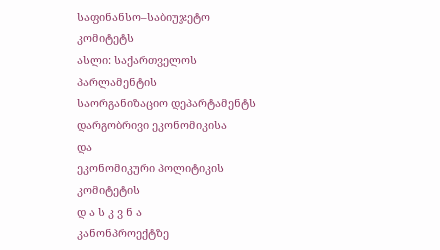საფინანსო–საბიუჯეტო კომიტეტს
ასლი: საქართველოს პარლამენტის
საორგანიზაციო დეპარტამენტს
დარგობრივი ეკონომიკისა
და
ეკონომიკური პოლიტიკის კომიტეტის
დ ა ს კ ვ ნ ა
კანონპროექტზე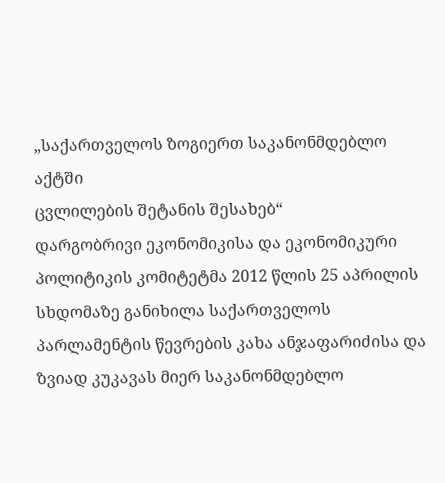„საქართველოს ზოგიერთ საკანონმდებლო აქტში
ცვლილების შეტანის შესახებ“
დარგობრივი ეკონომიკისა და ეკონომიკური პოლიტიკის კომიტეტმა 2012 წლის 25 აპრილის სხდომაზე განიხილა საქართველოს პარლამენტის წევრების კახა ანჯაფარიძისა და ზვიად კუკავას მიერ საკანონმდებლო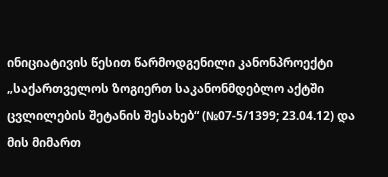ინიციატივის წესით წარმოდგენილი კანონპროექტი „საქართველოს ზოგიერთ საკანონმდებლო აქტში ცვლილების შეტანის შესახებ“ (№07-5/1399; 23.04.12) და მის მიმართ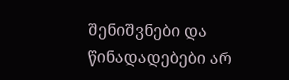შენიშვნები და წინადადებები არ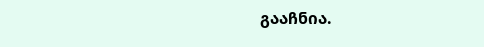გააჩნია.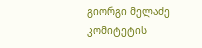გიორგი მელაძე
კომიტეტის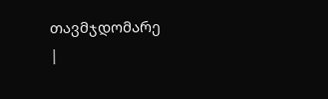თავმჯდომარე
|